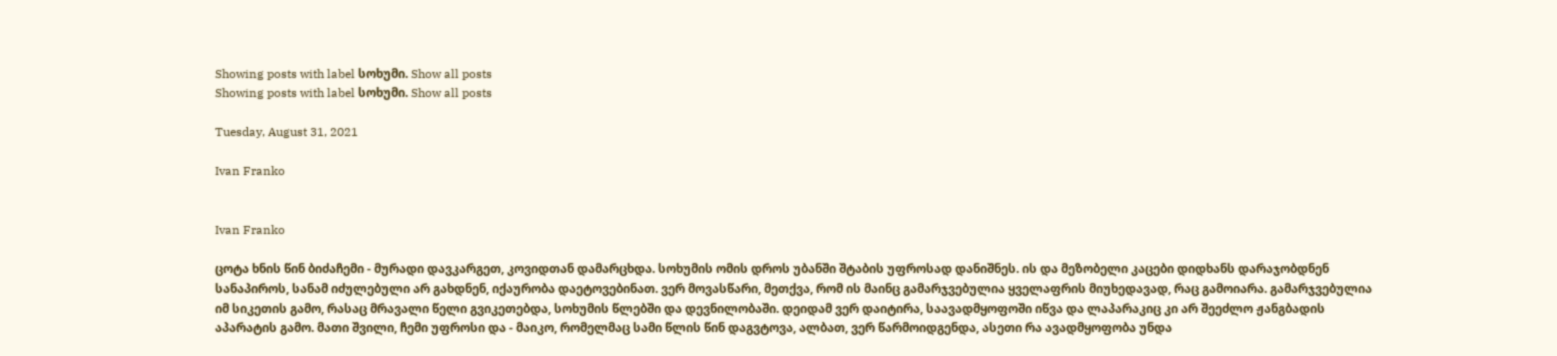Showing posts with label სოხუმი. Show all posts
Showing posts with label სოხუმი. Show all posts

Tuesday, August 31, 2021

Ivan Franko


Ivan Franko

ცოტა ხნის წინ ბიძაჩემი - მურადი დავკარგეთ, კოვიდთან დამარცხდა. სოხუმის ომის დროს უბანში შტაბის უფროსად დანიშნეს. ის და მეზობელი კაცები დიდხანს დარაჯობდნენ სანაპიროს, სანამ იძულებული არ გახდნენ, იქაურობა დაეტოვებინათ. ვერ მოვასწარი, მეთქვა, რომ ის მაინც გამარჯვებულია ყველაფრის მიუხედავად, რაც გამოიარა. გამარჯვებულია იმ სიკეთის გამო, რასაც მრავალი წელი გვიკეთებდა, სოხუმის წლებში და დევნილობაში. დეიდამ ვერ დაიტირა, საავადმყოფოში იწვა და ლაპარაკიც კი არ შეეძლო ჟანგბადის აპარატის გამო. მათი შვილი, ჩემი უფროსი და - მაიკო, რომელმაც სამი წლის წინ დაგვტოვა, ალბათ, ვერ წარმოიდგენდა, ასეთი რა ავადმყოფობა უნდა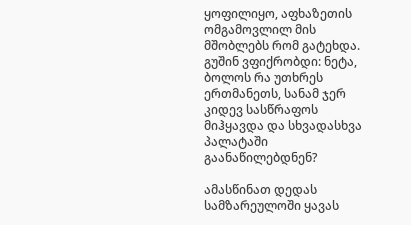ყოფილიყო, აფხაზეთის ომგამოვლილ მის მშობლებს რომ გატეხდა. გუშინ ვფიქრობდი: ნეტა, ბოლოს რა უთხრეს ერთმანეთს, სანამ ჯერ კიდევ სასწრაფოს მიჰყავდა და სხვადასხვა პალატაში გაანაწილებდნენ?

ამასწინათ დედას სამზარეულოში ყავას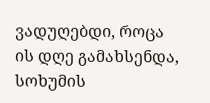ვადუღებდი, როცა ის დღე გამახსენდა, სოხუმის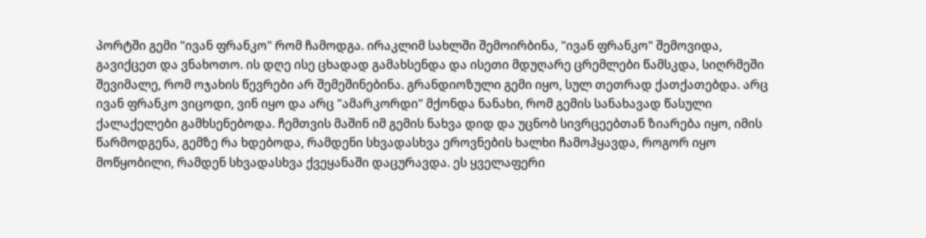პორტში გემი "ივან ფრანკო" რომ ჩამოდგა. ირაკლიმ სახლში შემოირბინა, "ივან ფრანკო" შემოვიდა, გავიქცეთ და ვნახოთო. ის დღე ისე ცხადად გამახსენდა და ისეთი მდუღარე ცრემლები წამსკდა, სიღრმეში შევიმალე, რომ ოჯახის წევრები არ შემეშინებინა. გრანდიოზული გემი იყო, სულ თეთრად ქათქათებდა. არც ივან ფრანკო ვიცოდი, ვინ იყო და არც "ამარკორდი" მქონდა ნანახი, რომ გემის სანახავად წასული ქალაქელები გამხსენებოდა. ჩემთვის მაშინ იმ გემის ნახვა დიდ და უცნობ სივრცეებთან ზიარება იყო, იმის წარმოდგენა, გემზე რა ხდებოდა, რამდენი სხვადასხვა ეროვნების ხალხი ჩამოჰყავდა, როგორ იყო მოწყობილი, რამდენ სხვადასხვა ქვეყანაში დაცურავდა. ეს ყველაფერი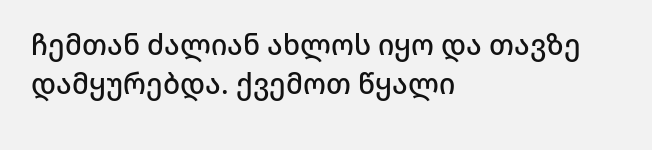ჩემთან ძალიან ახლოს იყო და თავზე დამყურებდა. ქვემოთ წყალი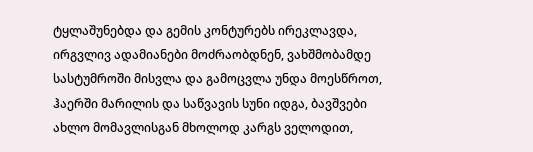ტყლაშუნებდა და გემის კონტურებს ირეკლავდა, ირგვლივ ადამიანები მოძრაობდნენ, ვახშმობამდე სასტუმროში მისვლა და გამოცვლა უნდა მოესწროთ, ჰაერში მარილის და საწვავის სუნი იდგა, ბავშვები ახლო მომავლისგან მხოლოდ კარგს ველოდით,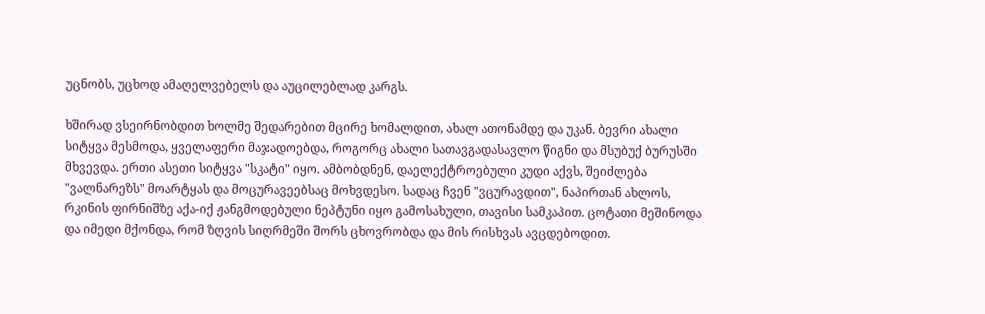უცნობს, უცხოდ ამაღელვებელს და აუცილებლად კარგს.

ხშირად ვსეირნობდით ხოლმე შედარებით მცირე ხომალდით, ახალ ათონამდე და უკან. ბევრი ახალი სიტყვა მესმოდა, ყველაფერი მაჯადოებდა, როგორც ახალი სათავგადასავლო წიგნი და მსუბუქ ბურუსში მხვევდა. ერთი ასეთი სიტყვა "სკატი" იყო. ამბობდნენ, დაელექტროებული კუდი აქვს, შეიძლება "ვალნარეზს" მოარტყას და მოცურავეებსაც მოხვდესო. სადაც ჩვენ "ვცურავდით", ნაპირთან ახლოს, რკინის ფირნიშზე აქა-იქ ჟანგმოდებული ნეპტუნი იყო გამოსახული, თავისი სამკაპით. ცოტათი მეშინოდა და იმედი მქონდა, რომ ზღვის სიღრმეში შორს ცხოვრობდა და მის რისხვას ავცდებოდით.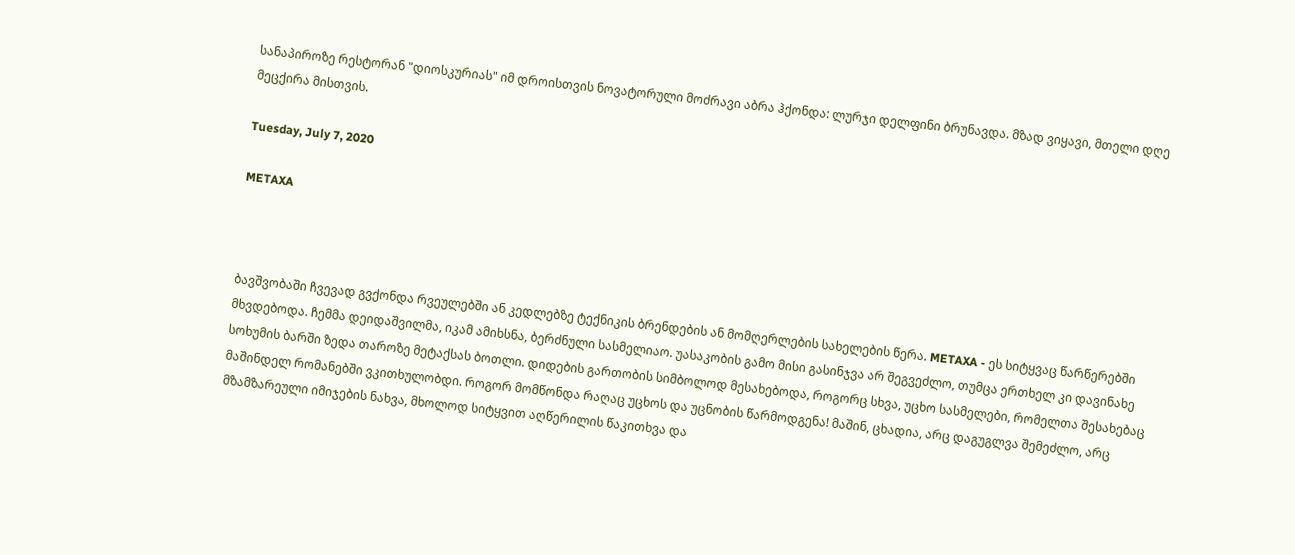სანაპიროზე რესტორან "დიოსკურიას" იმ დროისთვის ნოვატორული მოძრავი აბრა ჰქონდა: ლურჯი დელფინი ბრუნავდა. მზად ვიყავი, მთელი დღე მეცქირა მისთვის.

Tuesday, July 7, 2020

METAXA



ბავშვობაში ჩვევად გვქონდა რვეულებში ან კედლებზე ტექნიკის ბრენდების ან მომღერლების სახელების წერა. METAXA - ეს სიტყვაც წარწერებში მხვდებოდა. ჩემმა დეიდაშვილმა, იკამ ამიხსნა, ბერძნული სასმელიაო. უასაკობის გამო მისი გასინჯვა არ შეგვეძლო, თუმცა ერთხელ კი დავინახე სოხუმის ბარში ზედა თაროზე მეტაქსას ბოთლი. დიდების გართობის სიმბოლოდ მესახებოდა, როგორც სხვა, უცხო სასმელები, რომელთა შესახებაც მაშინდელ რომანებში ვკითხულობდი. როგორ მომწონდა რაღაც უცხოს და უცნობის წარმოდგენა! მაშინ, ცხადია, არც დაგუგლვა შემეძლო, არც მზამზარეული იმიჯების ნახვა, მხოლოდ სიტყვით აღწერილის წაკითხვა და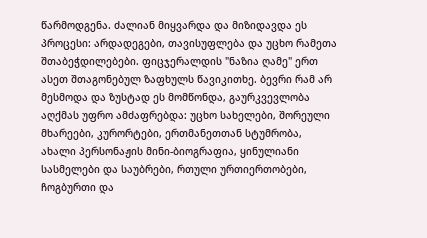წარმოდგენა. ძალიან მიყვარდა და მიზიდავდა ეს პროცესი: არდადეგები, თავისუფლება და უცხო რამეთა შთაბეჭდილებები. ფიცჯერალდის "ნაზია ღამე" ერთ ასეთ შთაგონებულ ზაფხულს წავიკითხე. ბევრი რამ არ მესმოდა და ზუსტად ეს მომწონდა, გაურკვევლობა აღქმას უფრო ამძაფრებდა: უცხო სახელები, შორეული მხარეები, კურორტები, ერთმანეთთან სტუმრობა, ახალი პერსონაჟის მინი-ბიოგრაფია, ყინულიანი სასმელები და საუბრები, რთული ურთიერთობები, ჩოგბურთი და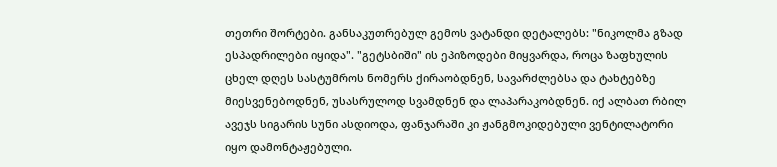თეთრი შორტები. განსაკუთრებულ გემოს ვატანდი დეტალებს: "ნიკოლმა გზად ესპადრილები იყიდა". "გეტსბიში" ის ეპიზოდები მიყვარდა, როცა ზაფხულის ცხელ დღეს სასტუმროს ნომერს ქირაობდნენ, სავარძლებსა და ტახტებზე მიესვენებოდნენ, უსასრულოდ სვამდნენ და ლაპარაკობდნენ. იქ ალბათ რბილ ავეჯს სიგარის სუნი ასდიოდა, ფანჯარაში კი ჟანგმოკიდებული ვენტილატორი იყო დამონტაჟებული.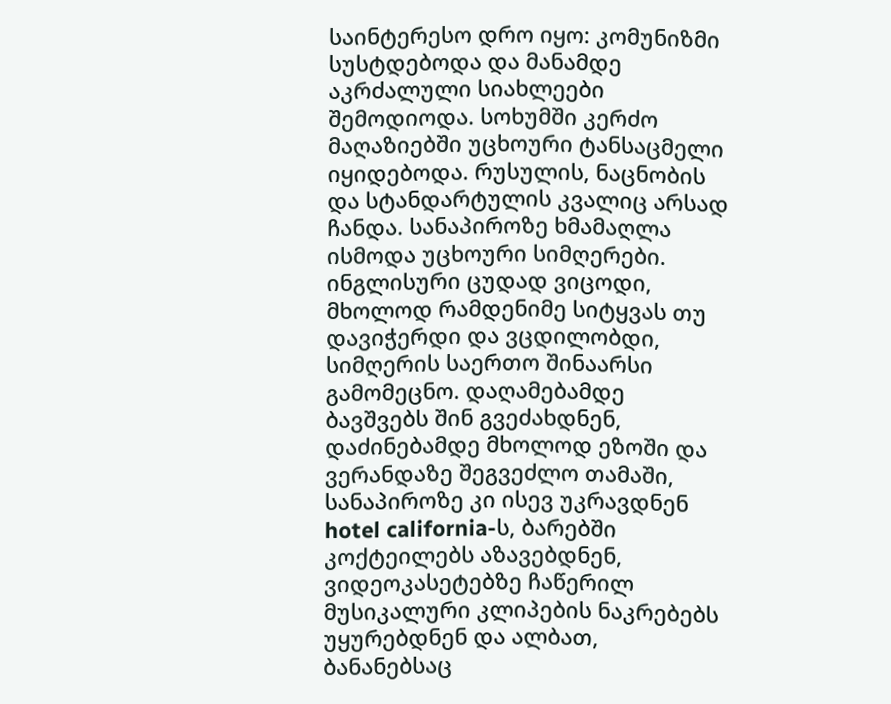საინტერესო დრო იყო: კომუნიზმი სუსტდებოდა და მანამდე აკრძალული სიახლეები შემოდიოდა. სოხუმში კერძო მაღაზიებში უცხოური ტანსაცმელი იყიდებოდა. რუსულის, ნაცნობის და სტანდარტულის კვალიც არსად ჩანდა. სანაპიროზე ხმამაღლა ისმოდა უცხოური სიმღერები. ინგლისური ცუდად ვიცოდი, მხოლოდ რამდენიმე სიტყვას თუ დავიჭერდი და ვცდილობდი, სიმღერის საერთო შინაარსი გამომეცნო. დაღამებამდე ბავშვებს შინ გვეძახდნენ, დაძინებამდე მხოლოდ ეზოში და ვერანდაზე შეგვეძლო თამაში, სანაპიროზე კი ისევ უკრავდნენ hotel california-ს, ბარებში კოქტეილებს აზავებდნენ, ვიდეოკასეტებზე ჩაწერილ მუსიკალური კლიპების ნაკრებებს უყურებდნენ და ალბათ, ბანანებსაც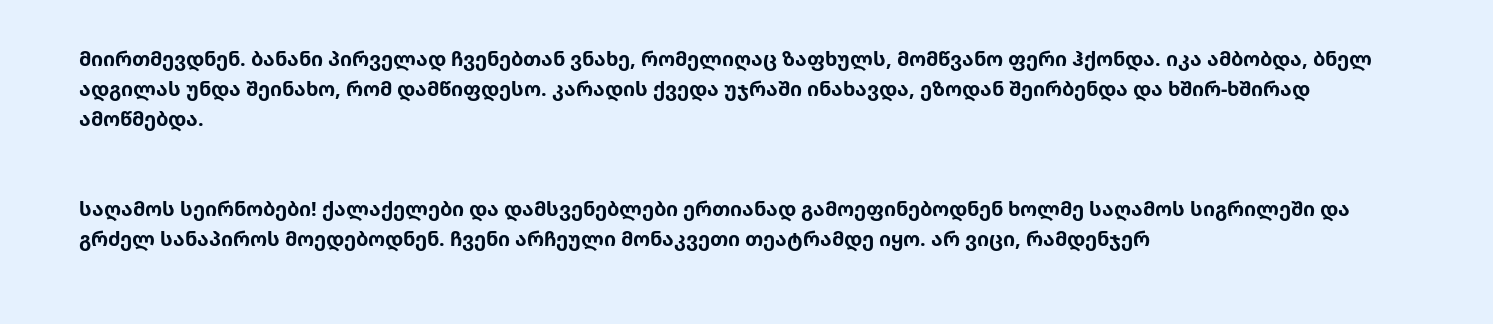მიირთმევდნენ. ბანანი პირველად ჩვენებთან ვნახე, რომელიღაც ზაფხულს, მომწვანო ფერი ჰქონდა. იკა ამბობდა, ბნელ ადგილას უნდა შეინახო, რომ დამწიფდესო. კარადის ქვედა უჯრაში ინახავდა, ეზოდან შეირბენდა და ხშირ-ხშირად ამოწმებდა.


საღამოს სეირნობები! ქალაქელები და დამსვენებლები ერთიანად გამოეფინებოდნენ ხოლმე საღამოს სიგრილეში და გრძელ სანაპიროს მოედებოდნენ. ჩვენი არჩეული მონაკვეთი თეატრამდე იყო. არ ვიცი, რამდენჯერ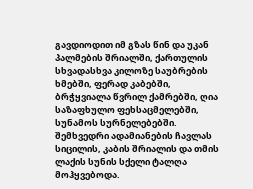გავდიოდით იმ გზას წინ და უკან პალმების შრიალში, ქართულის სხვადასხვა კილოზე საუბრების ხმებში, ფერად კაბებში, ბრჭყვიალა წვრილ ქამრებში, ღია საზაფხულო ფეხსაცმელებში, სუნამოს სურნელებებში. შემხვედრი ადამიანების ჩავლას სიცილის, კაბის შრიალის და თმის ლაქის სუნის სქელი ტალღა მოჰყვებოდა.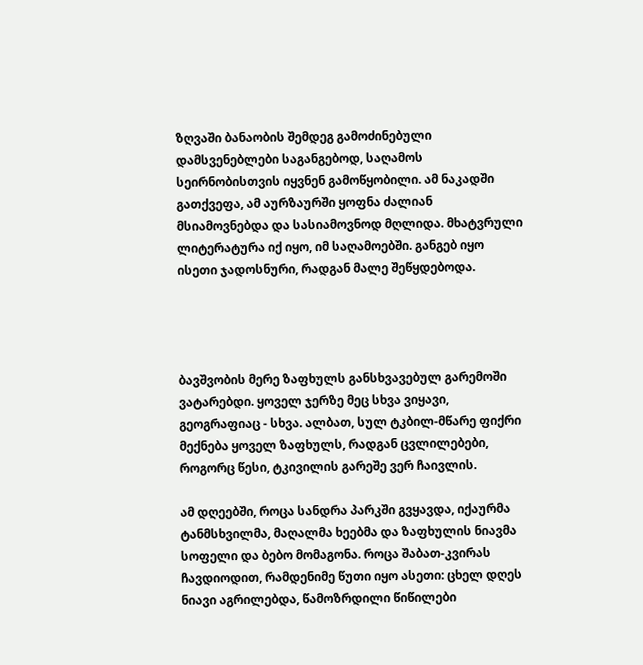ზღვაში ბანაობის შემდეგ გამოძინებული დამსვენებლები საგანგებოდ, საღამოს სეირნობისთვის იყვნენ გამოწყობილი. ამ ნაკადში გათქვეფა, ამ აურზაურში ყოფნა ძალიან მსიამოვნებდა და სასიამოვნოდ მღლიდა. მხატვრული ლიტერატურა იქ იყო, იმ საღამოებში. განგებ იყო ისეთი ჯადოსნური, რადგან მალე შეწყდებოდა.




ბავშვობის მერე ზაფხულს განსხვავებულ გარემოში ვატარებდი. ყოველ ჯერზე მეც სხვა ვიყავი, გეოგრაფიაც - სხვა. ალბათ, სულ ტკბილ-მწარე ფიქრი მექნება ყოველ ზაფხულს, რადგან ცვლილებები, როგორც წესი, ტკივილის გარეშე ვერ ჩაივლის.

ამ დღეებში, როცა სანდრა პარკში გვყავდა, იქაურმა ტანმსხვილმა, მაღალმა ხეებმა და ზაფხულის ნიავმა სოფელი და ბებო მომაგონა. როცა შაბათ-კვირას ჩავდიოდით, რამდენიმე წუთი იყო ასეთი: ცხელ დღეს ნიავი აგრილებდა, წამოზრდილი წიწილები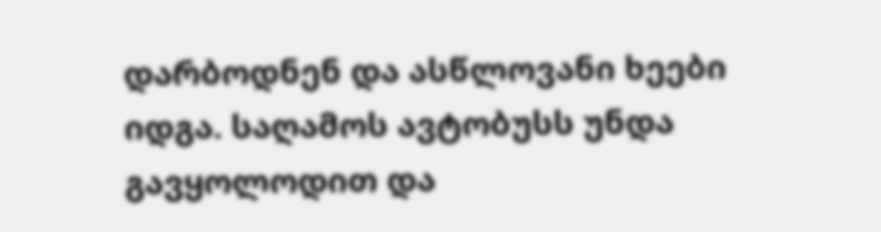დარბოდნენ და ასწლოვანი ხეები იდგა. საღამოს ავტობუსს უნდა გავყოლოდით და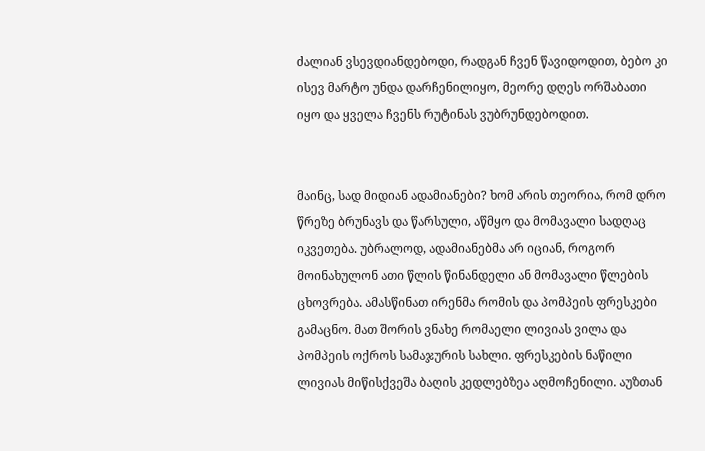ძალიან ვსევდიანდებოდი, რადგან ჩვენ წავიდოდით, ბებო კი ისევ მარტო უნდა დარჩენილიყო, მეორე დღეს ორშაბათი იყო და ყველა ჩვენს რუტინას ვუბრუნდებოდით.


მაინც, სად მიდიან ადამიანები? ხომ არის თეორია, რომ დრო წრეზე ბრუნავს და წარსული, აწმყო და მომავალი სადღაც იკვეთება. უბრალოდ, ადამიანებმა არ იციან, როგორ მოინახულონ ათი წლის წინანდელი ან მომავალი წლების ცხოვრება. ამასწინათ ირენმა რომის და პომპეის ფრესკები გამაცნო. მათ შორის ვნახე რომაელი ლივიას ვილა და პომპეის ოქროს სამაჯურის სახლი. ფრესკების ნაწილი ლივიას მიწისქვეშა ბაღის კედლებზეა აღმოჩენილი. აუზთან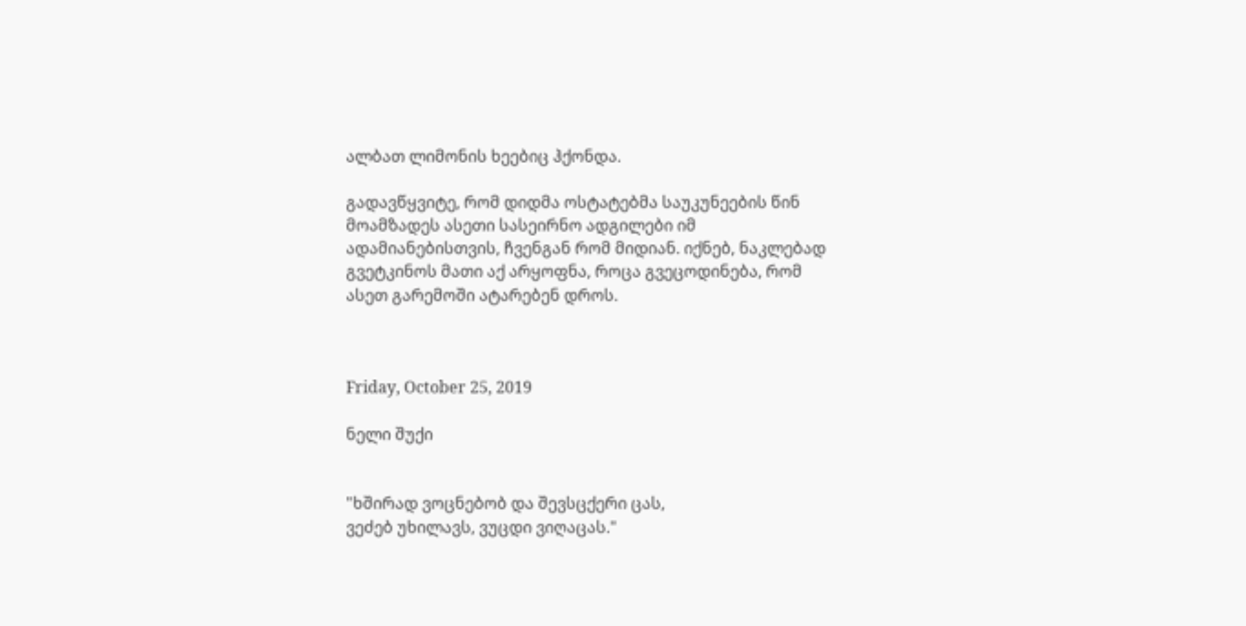ალბათ ლიმონის ხეებიც ჰქონდა.

გადავწყვიტე, რომ დიდმა ოსტატებმა საუკუნეების წინ მოამზადეს ასეთი სასეირნო ადგილები იმ ადამიანებისთვის, ჩვენგან რომ მიდიან. იქნებ, ნაკლებად გვეტკინოს მათი აქ არყოფნა, როცა გვეცოდინება, რომ ასეთ გარემოში ატარებენ დროს.



Friday, October 25, 2019

ნელი შუქი


"ხშირად ვოცნებობ და შევსცქერი ცას,
ვეძებ უხილავს, ვუცდი ვიღაცას."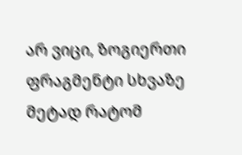არ ვიცი, ზოგიერთი ფრაგმენტი სხვაზე მეტად რატომ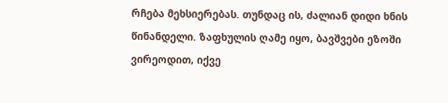რჩება მეხსიერებას. თუნდაც ის, ძალიან დიდი ხნის წინანდელი. ზაფხულის ღამე იყო, ბავშვები ეზოში ვირეოდით, იქვე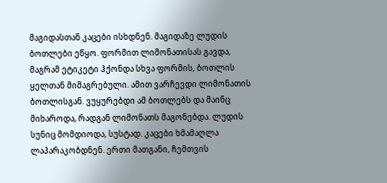მაგიდასთან კაცები ისხდნენ. მაგიდაზე ლუდის ბოთლები ეწყო. ფორმით ლიმონათისას გავდა, მაგრამ ეტიკეტი ჰქონდა სხვა ფორმის, ბოთლის ყელთან მიმაგრებული. ამით ვარჩევდი ლიმონათის ბოთლისგან. ვუყურებდი ამ ბოთლებს და მაინც მიხაროდა, რადგან ლიმონათს მაგონებდა. ლუდის სუნიც მომდიოდა, სუსტად. კაცები ხმამაღლა ლაპარაკობდნენ. ერთი მათგანი, ჩემთვის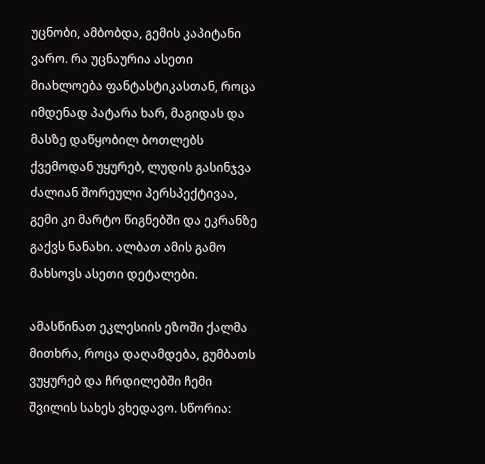უცნობი, ამბობდა, გემის კაპიტანი ვარო. რა უცნაურია ასეთი მიახლოება ფანტასტიკასთან, როცა იმდენად პატარა ხარ, მაგიდას და მასზე დაწყობილ ბოთლებს ქვემოდან უყურებ, ლუდის გასინჯვა ძალიან შორეული პერსპექტივაა, გემი კი მარტო წიგნებში და ეკრანზე გაქვს ნანახი. ალბათ ამის გამო მახსოვს ასეთი დეტალები.

ამასწინათ ეკლესიის ეზოში ქალმა მითხრა, როცა დაღამდება, გუმბათს ვუყურებ და ჩრდილებში ჩემი შვილის სახეს ვხედავო. სწორია: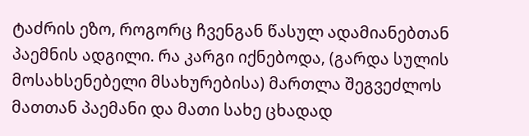ტაძრის ეზო, როგორც ჩვენგან წასულ ადამიანებთან პაემნის ადგილი. რა კარგი იქნებოდა, (გარდა სულის მოსახსენებელი მსახურებისა) მართლა შეგვეძლოს მათთან პაემანი და მათი სახე ცხადად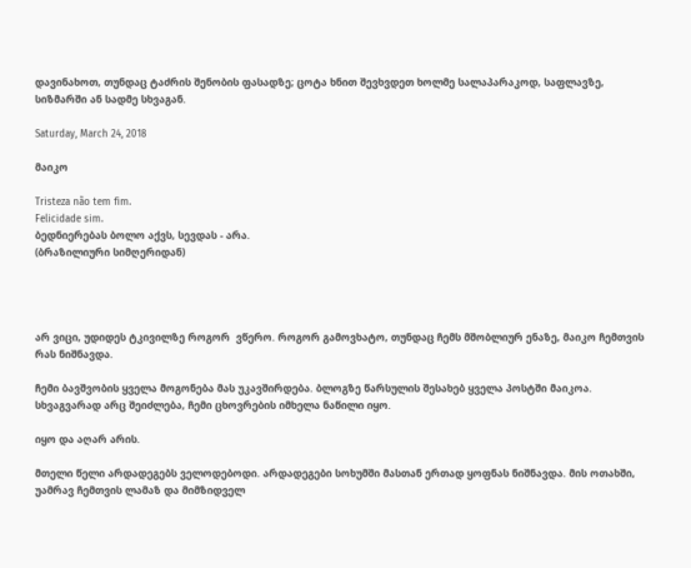დავინახოთ, თუნდაც ტაძრის შენობის ფასადზე; ცოტა ხნით შევხვდეთ ხოლმე სალაპარაკოდ, საფლავზე, სიზმარში ან სადმე სხვაგან.

Saturday, March 24, 2018

მაიკო

Tristeza não tem fim.
Felicidade sim.
ბედნიერებას ბოლო აქვს, სევდას - არა.
(ბრაზილიური სიმღერიდან)




არ ვიცი, უდიდეს ტკივილზე როგორ  ვწერო. როგორ გამოვხატო, თუნდაც ჩემს მშობლიურ ენაზე, მაიკო ჩემთვის რას ნიშნავდა.

ჩემი ბავშვობის ყველა მოგონება მას უკავშირდება. ბლოგზე წარსულის შესახებ ყველა პოსტში მაიკოა. სხვაგვარად არც შეიძლება, ჩემი ცხოვრების იმხელა ნაწილი იყო.

იყო და აღარ არის.

მთელი წელი არდადეგებს ველოდებოდი. არდადეგები სოხუმში მასთან ერთად ყოფნას ნიშნავდა. მის ოთახში, უამრავ ჩემთვის ლამაზ და მიმზიდველ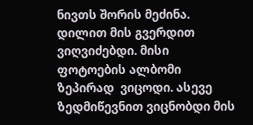ნივთს შორის მეძინა. დილით მის გვერდით ვიღვიძებდი. მისი ფოტოების ალბომი ზეპირად  ვიცოდი. ასევე ზედმიწევნით ვიცნობდი მის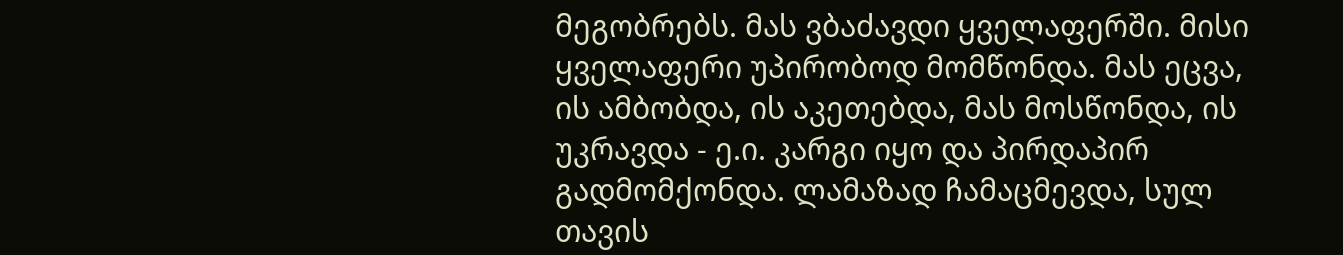მეგობრებს. მას ვბაძავდი ყველაფერში. მისი ყველაფერი უპირობოდ მომწონდა. მას ეცვა, ის ამბობდა, ის აკეთებდა, მას მოსწონდა, ის უკრავდა - ე.ი. კარგი იყო და პირდაპირ გადმომქონდა. ლამაზად ჩამაცმევდა, სულ თავის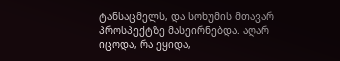ტანსაცმელს, და სოხუმის მთავარ პროსპექტზე მასეირნებდა. აღარ იცოდა, რა ეყიდა,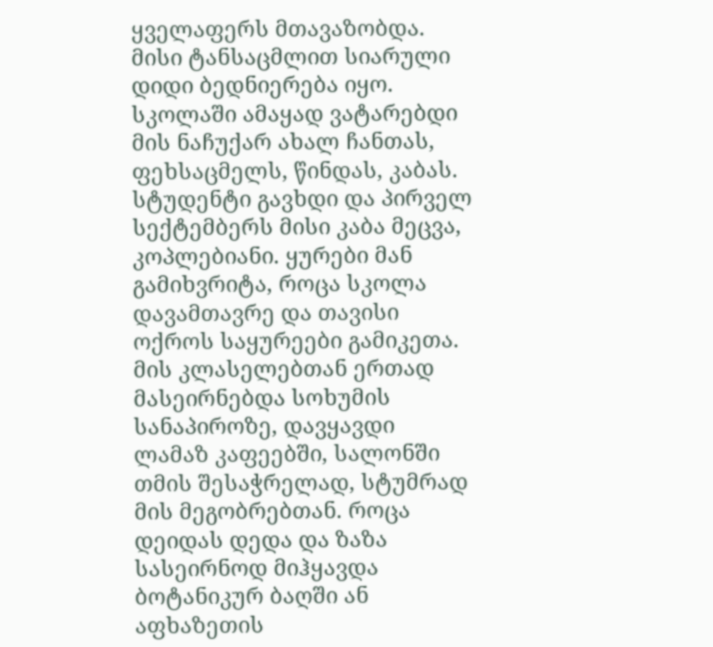ყველაფერს მთავაზობდა. მისი ტანსაცმლით სიარული დიდი ბედნიერება იყო. სკოლაში ამაყად ვატარებდი მის ნაჩუქარ ახალ ჩანთას, ფეხსაცმელს, წინდას, კაბას. სტუდენტი გავხდი და პირველ სექტემბერს მისი კაბა მეცვა, კოპლებიანი. ყურები მან გამიხვრიტა, როცა სკოლა დავამთავრე და თავისი ოქროს საყურეები გამიკეთა. მის კლასელებთან ერთად მასეირნებდა სოხუმის სანაპიროზე, დავყავდი ლამაზ კაფეებში, სალონში თმის შესაჭრელად, სტუმრად მის მეგობრებთან. როცა დეიდას დედა და ზაზა სასეირნოდ მიჰყავდა ბოტანიკურ ბაღში ან აფხაზეთის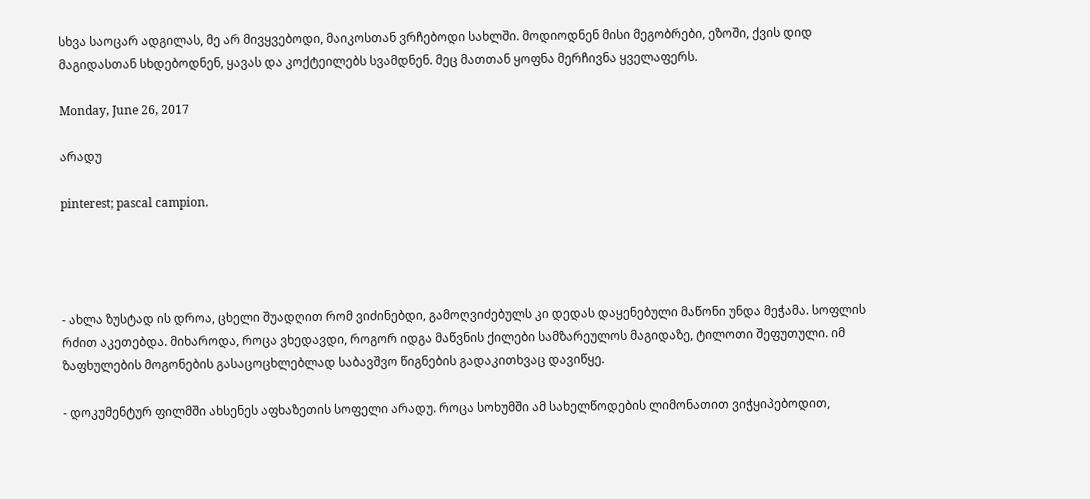სხვა საოცარ ადგილას, მე არ მივყვებოდი, მაიკოსთან ვრჩებოდი სახლში. მოდიოდნენ მისი მეგობრები, ეზოში, ქვის დიდ მაგიდასთან სხდებოდნენ, ყავას და კოქტეილებს სვამდნენ. მეც მათთან ყოფნა მერჩივნა ყველაფერს.

Monday, June 26, 2017

არადუ

pinterest; pascal campion.




- ახლა ზუსტად ის დროა, ცხელი შუადღით რომ ვიძინებდი, გამოღვიძებულს კი დედას დაყენებული მაწონი უნდა მეჭამა. სოფლის რძით აკეთებდა. მიხაროდა, როცა ვხედავდი, როგორ იდგა მაწვნის ქილები სამზარეულოს მაგიდაზე, ტილოთი შეფუთული. იმ ზაფხულების მოგონების გასაცოცხლებლად საბავშვო წიგნების გადაკითხვაც დავიწყე.

- დოკუმენტურ ფილმში ახსენეს აფხაზეთის სოფელი არადუ. როცა სოხუმში ამ სახელწოდების ლიმონათით ვიჭყიპებოდით,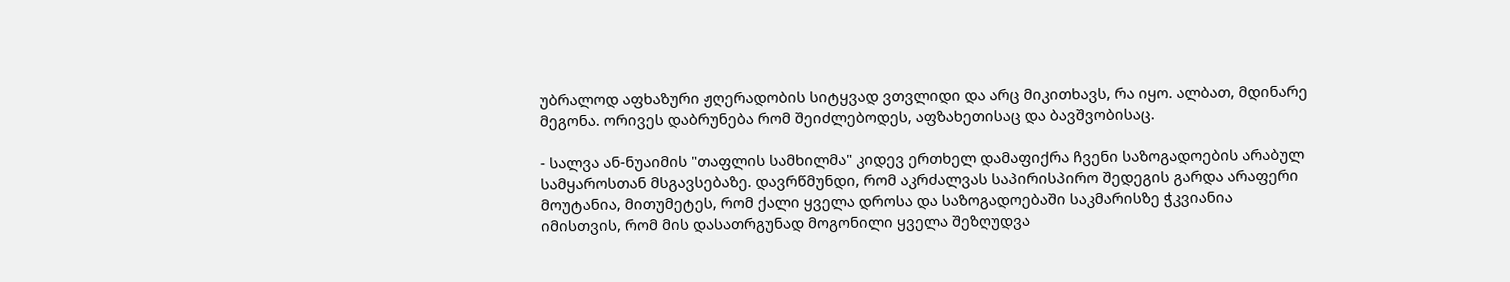უბრალოდ აფხაზური ჟღერადობის სიტყვად ვთვლიდი და არც მიკითხავს, რა იყო. ალბათ, მდინარე მეგონა. ორივეს დაბრუნება რომ შეიძლებოდეს, აფზახეთისაც და ბავშვობისაც.

- სალვა ან-ნუაიმის "თაფლის სამხილმა" კიდევ ერთხელ დამაფიქრა ჩვენი საზოგადოების არაბულ სამყაროსთან მსგავსებაზე. დავრწმუნდი, რომ აკრძალვას საპირისპირო შედეგის გარდა არაფერი მოუტანია, მითუმეტეს, რომ ქალი ყველა დროსა და საზოგადოებაში საკმარისზე ჭკვიანია იმისთვის, რომ მის დასათრგუნად მოგონილი ყველა შეზღუდვა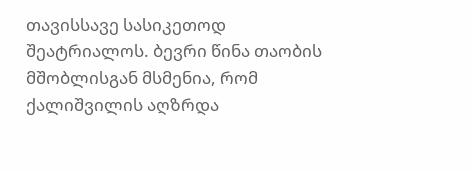თავისსავე სასიკეთოდ შეატრიალოს. ბევრი წინა თაობის მშობლისგან მსმენია, რომ ქალიშვილის აღზრდა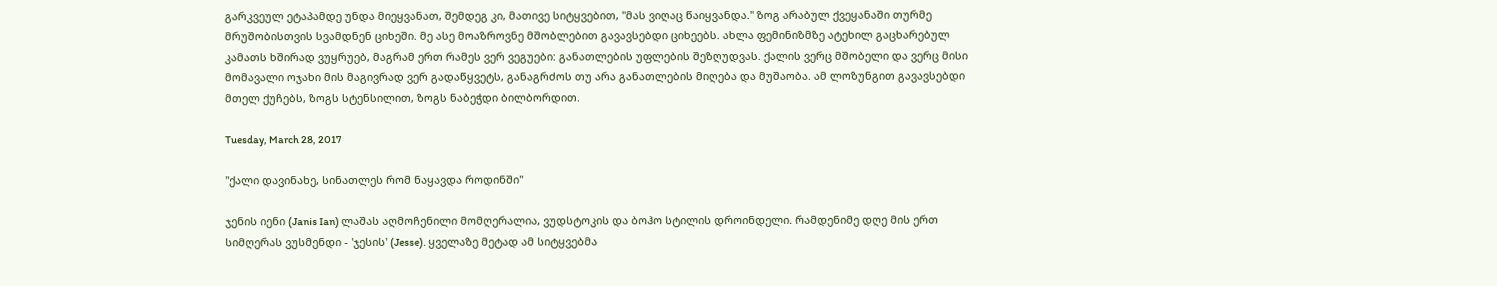გარკვეულ ეტაპამდე უნდა მიეყვანათ, შემდეგ კი, მათივე სიტყვებით, "მას ვიღაც წაიყვანდა." ზოგ არაბულ ქვეყანაში თურმე მრუშობისთვის სვამდნენ ციხეში. მე ასე მოაზროვნე მშობლებით გავავსებდი ციხეებს. ახლა ფემინიზმზე ატეხილ გაცხარებულ კამათს ხშირად ვუყრუებ, მაგრამ ერთ რამეს ვერ ვეგუები: განათლების უფლების შეზღუდვას. ქალის ვერც მშობელი და ვერც მისი მომავალი ოჯახი მის მაგივრად ვერ გადაწყვეტს, განაგრძოს თუ არა განათლების მიღება და მუშაობა. ამ ლოზუნგით გავავსებდი მთელ ქუჩებს, ზოგს სტენსილით, ზოგს ნაბეჭდი ბილბორდით.

Tuesday, March 28, 2017

"ქალი დავინახე, სინათლეს რომ ნაყავდა როდინში"

ჯენის იენი (Janis Ian) ლაშას აღმოჩენილი მომღერალია, ვუდსტოკის და ბოჰო სტილის დროინდელი. რამდენიმე დღე მის ერთ სიმღერას ვუსმენდი - 'ჯესის' (Jesse). ყველაზე მეტად ამ სიტყვებმა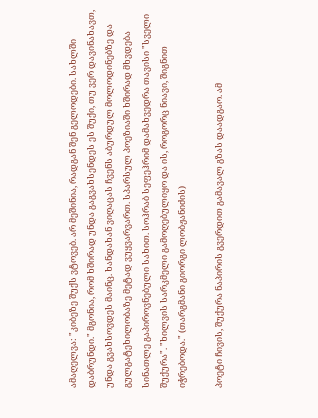ამაღელვა: "კიბეზე შუქს ვტოვებ. არ მეშინია, რადგან შენ გელოდები. სახლში დაბრუნდი." მგონია, რომ ხშირად უნდა გაგვახსენდეს ეს შუქი, თუ ვერ დავინახავთ, უნდა გვახსოვდეს მაინც. ხანდახან ვიღაცას ჩვენს აბურდულ მოლოდინებზე და გულგატეხილობაზე მეტად ვუყვარვართ. სპარსულ პოეზიაში ხშირად მხვდება სინათლე გაპიროვნებული სახით. სოჰრაბ სეფეჰრიმ დამახვედრა თავისი "სველი შუქურა". "ხილვის სარკმელი გამოღებულიყო და ის, როგორც ნიავი, შიგნით იჭრებოდა." (თარგმანი გიორგი ლობჟანიძის)

პოეტი ჩივის, შუქურა ნაპირის გვერდით გამავალ გზას დაადგაო. ამ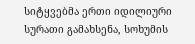სიტყვებმა ერთი იდილიური სურათი გამახსენა, სოხუმის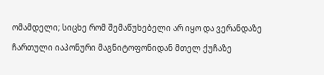ომამდელი; სიცხე რომ შემაწუხებელი არ იყო და ვერანდაზე ჩართული იაპონური მაგნიტოფონიდან მთელ ქუჩაზე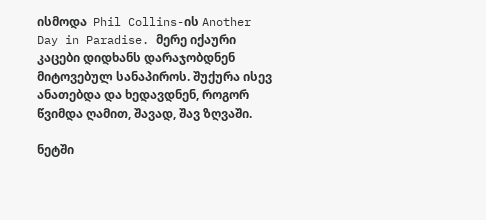ისმოდა  Phil Collins-ის Another Day in Paradise. მერე იქაური კაცები დიდხანს დარაჯობდნენ მიტოვებულ სანაპიროს. შუქურა ისევ ანათებდა და ხედავდნენ, როგორ წვიმდა ღამით, შავად, შავ ზღვაში.

ნეტში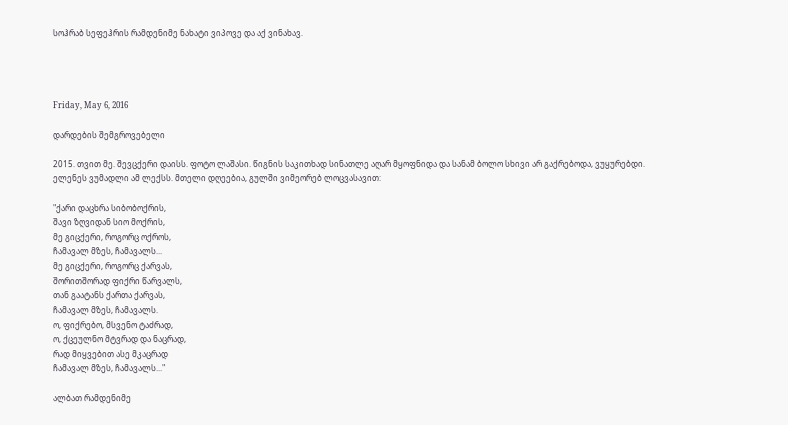სოჰრაბ სეფეჰრის რამდენიმე ნახატი ვიპოვე და აქ ვინახავ.




Friday, May 6, 2016

დარდების შემგროვებელი

2015. თვით მე. შევცქერი დაისს. ფოტო ლაშასი. წიგნის საკითხად სინათლე აღარ მყოფნიდა და სანამ ბოლო სხივი არ გაქრებოდა, ვუყურებდი.
ელენეს ვუმადლი ამ ლექსს. მთელი დღეებია, გულში ვიმეორებ ლოცვასავით:

"ქარი დაცხრა სიბობოქრის,
შავი ზღვიდან სიო მოქრის,
მე გიცქერი, როგორც ოქროს,
ჩამავალ მზეს, ჩამავალს...
მე გიცქერი, როგორც ქარვას,
შორითშორად ფიქრი წარვალს,
თან გაატანს ქართა ქარვას,
ჩამავალ მზეს, ჩამავალს.
ო, ფიქრებო, მსვენო ტაძრად,
ო, ქცეულნო მტვრად და ნაცრად,
რად მიყვებით ასე მკაცრად
ჩამავალ მზეს, ჩამავალს..."

ალბათ რამდენიმე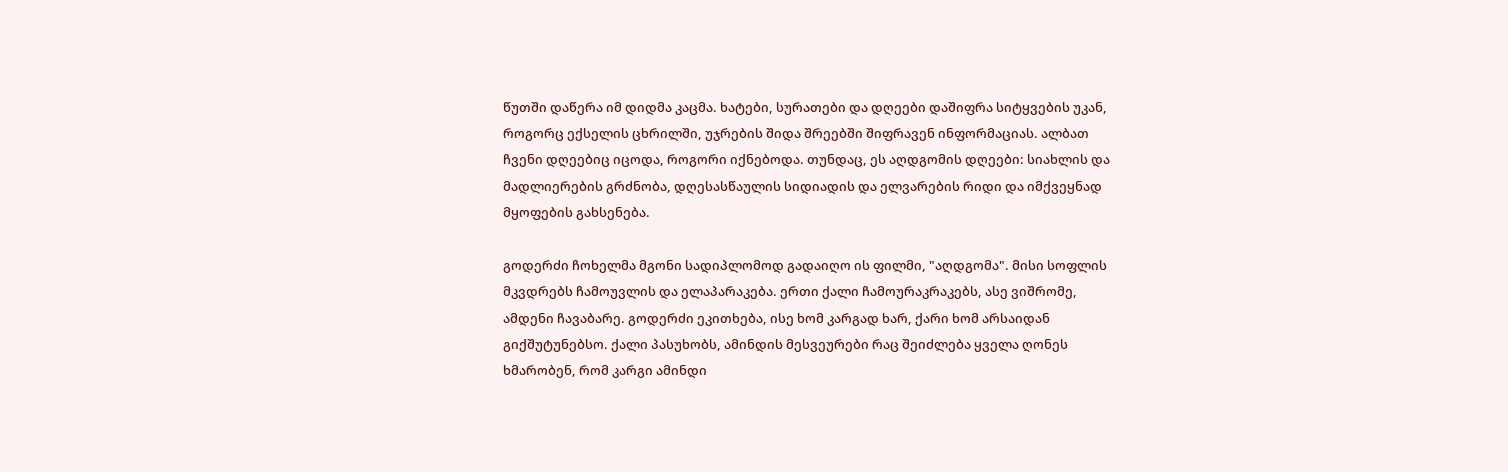წუთში დაწერა იმ დიდმა კაცმა. ხატები, სურათები და დღეები დაშიფრა სიტყვების უკან, როგორც ექსელის ცხრილში, უჯრების შიდა შრეებში შიფრავენ ინფორმაციას. ალბათ ჩვენი დღეებიც იცოდა, როგორი იქნებოდა. თუნდაც, ეს აღდგომის დღეები: სიახლის და მადლიერების გრძნობა, დღესასწაულის სიდიადის და ელვარების რიდი და იმქვეყნად მყოფების გახსენება.

გოდერძი ჩოხელმა მგონი სადიპლომოდ გადაიღო ის ფილმი, "აღდგომა". მისი სოფლის მკვდრებს ჩამოუვლის და ელაპარაკება. ერთი ქალი ჩამოურაკრაკებს, ასე ვიშრომე, ამდენი ჩავაბარე. გოდერძი ეკითხება, ისე ხომ კარგად ხარ, ქარი ხომ არსაიდან გიქშუტუნებსო. ქალი პასუხობს, ამინდის მესვეურები რაც შეიძლება ყველა ღონეს ხმარობენ, რომ კარგი ამინდი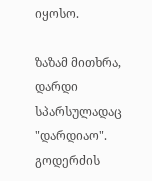იყოსო.

ზაზამ მითხრა, დარდი სპარსულადაც "დარდიაო". გოდერძის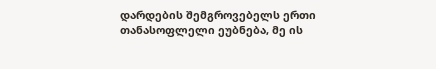დარდების შემგროვებელს ერთი თანასოფლელი ეუბნება, მე ის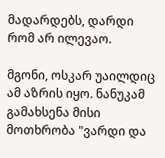მადარდებს, დარდი რომ არ ილევაო.

მგონი, ოსკარ უაილდიც ამ აზრის იყო. ნანუკამ გამახსენა მისი მოთხრობა "ვარდი და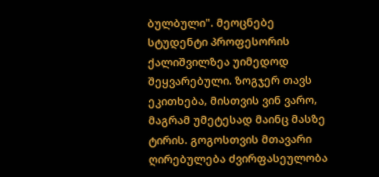ბულბული". მეოცნებე სტუდენტი პროფესორის ქალიშვილზეა უიმედოდ შეყვარებული. ზოგჯერ თავს ეკითხება, მისთვის ვინ ვარო, მაგრამ უმეტესად მაინც მასზე ტირის. გოგოსთვის მთავარი ღირებულება ძვირფასეულობა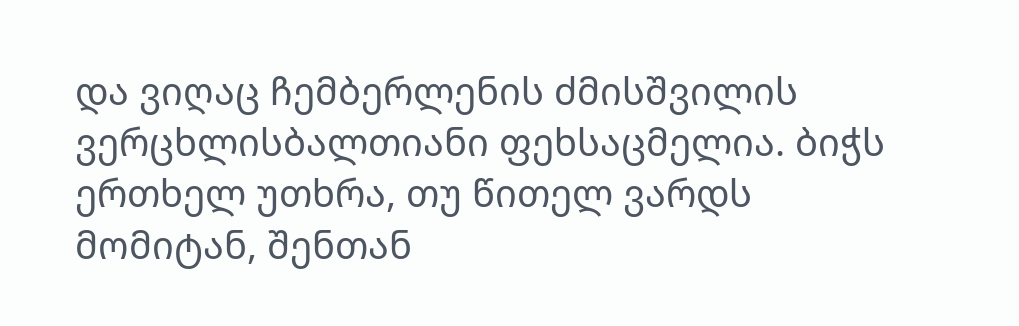და ვიღაც ჩემბერლენის ძმისშვილის ვერცხლისბალთიანი ფეხსაცმელია. ბიჭს ერთხელ უთხრა, თუ წითელ ვარდს მომიტან, შენთან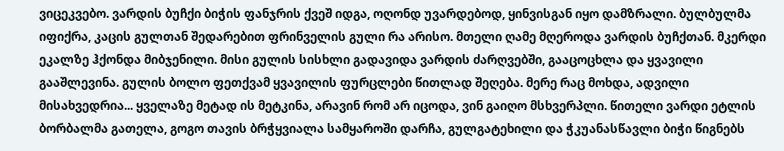ვიცეკვებო. ვარდის ბუჩქი ბიჭის ფანჯრის ქვეშ იდგა, ოღონდ უვარდებოდ, ყინვისგან იყო დამზრალი. ბულბულმა იფიქრა, კაცის გულთან შედარებით ფრინველის გული რა არისო. მთელი ღამე მღეროდა ვარდის ბუჩქთან. მკერდი ეკალზე ჰქონდა მიბჯენილი. მისი გულის სისხლი გადავიდა ვარდის ძარღვებში, გააცოცხლა და ყვავილი გააშლევინა. გულის ბოლო ფეთქვამ ყვავილის ფურცლები წითლად შეღება. მერე რაც მოხდა, ადვილი მისახვედრია... ყველაზე მეტად ის მეტკინა, არავინ რომ არ იცოდა, ვინ გაიღო მსხვერპლი. წითელი ვარდი ეტლის ბორბალმა გათელა, გოგო თავის ბრჭყვიალა სამყაროში დარჩა, გულგატეხილი და ჭკუანასწავლი ბიჭი წიგნებს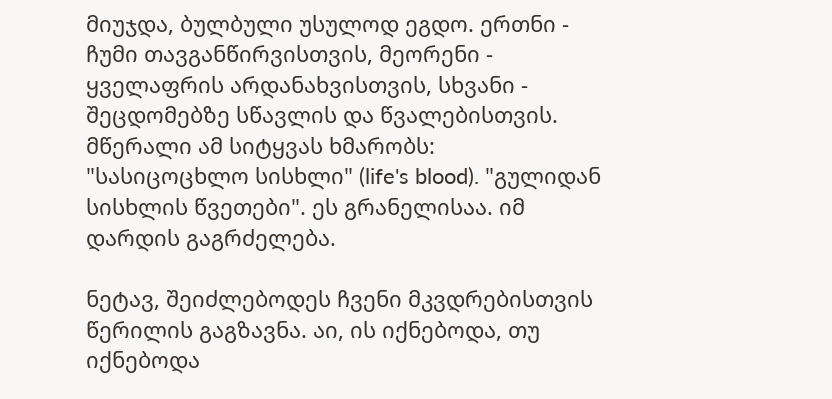მიუჯდა, ბულბული უსულოდ ეგდო. ერთნი - ჩუმი თავგანწირვისთვის, მეორენი - ყველაფრის არდანახვისთვის, სხვანი - შეცდომებზე სწავლის და წვალებისთვის. მწერალი ამ სიტყვას ხმარობს: "სასიცოცხლო სისხლი" (life's blood). "გულიდან სისხლის წვეთები". ეს გრანელისაა. იმ დარდის გაგრძელება.

ნეტავ, შეიძლებოდეს ჩვენი მკვდრებისთვის წერილის გაგზავნა. აი, ის იქნებოდა, თუ იქნებოდა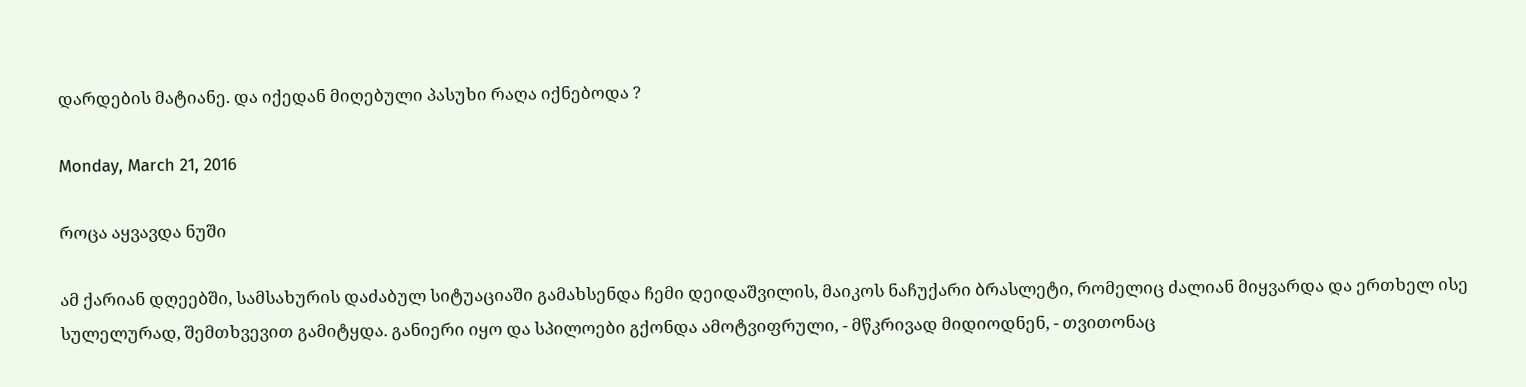დარდების მატიანე. და იქედან მიღებული პასუხი რაღა იქნებოდა ?

Monday, March 21, 2016

როცა აყვავდა ნუში

ამ ქარიან დღეებში, სამსახურის დაძაბულ სიტუაციაში გამახსენდა ჩემი დეიდაშვილის, მაიკოს ნაჩუქარი ბრასლეტი, რომელიც ძალიან მიყვარდა და ერთხელ ისე სულელურად, შემთხვევით გამიტყდა. განიერი იყო და სპილოები გქონდა ამოტვიფრული, - მწკრივად მიდიოდნენ, - თვითონაც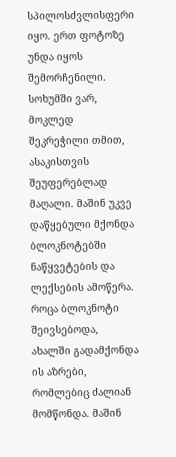სპილოსძვლისფერი იყო. ერთ ფოტოზე უნდა იყოს შემორჩენილი. სოხუმში ვარ, მოკლედ შეკრეჭილი თმით, ასაკისთვის შეუფერებლად მაღალი. მაშინ უკვე დაწყებული მქონდა ბლოკნოტებში ნაწყვეტების და ლექსების ამოწერა. როცა ბლოკნოტი შეივსებოდა, ახალში გადამქონდა ის აზრები, რომლებიც ძალიან მომწონდა. მაშინ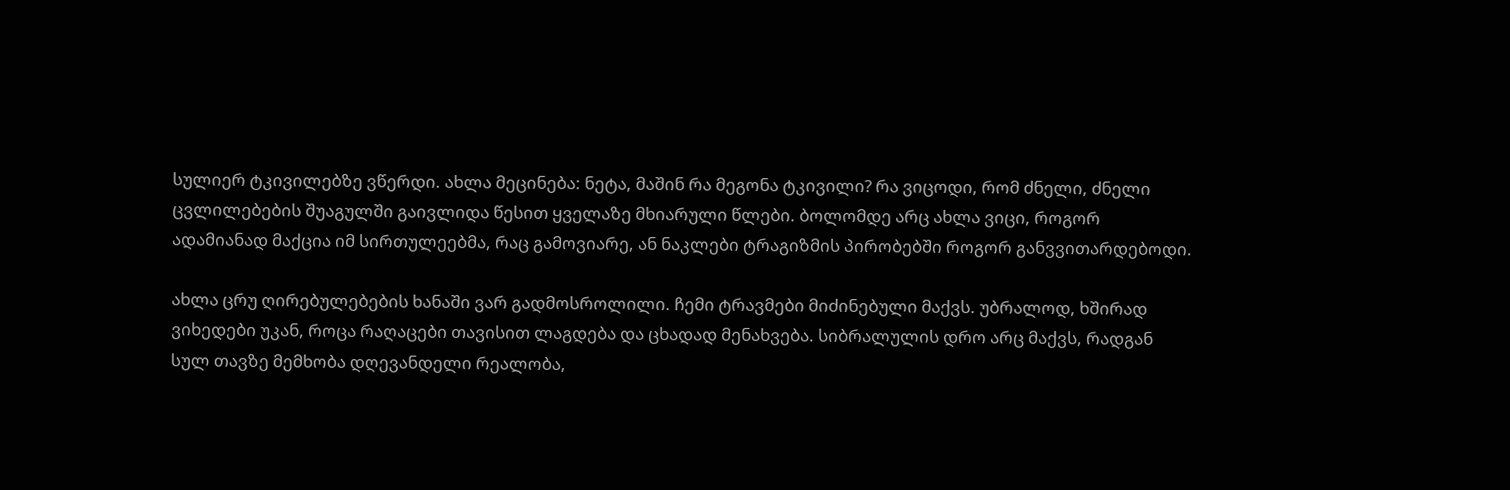სულიერ ტკივილებზე ვწერდი. ახლა მეცინება: ნეტა, მაშინ რა მეგონა ტკივილი? რა ვიცოდი, რომ ძნელი, ძნელი ცვლილებების შუაგულში გაივლიდა წესით ყველაზე მხიარული წლები. ბოლომდე არც ახლა ვიცი, როგორ ადამიანად მაქცია იმ სირთულეებმა, რაც გამოვიარე, ან ნაკლები ტრაგიზმის პირობებში როგორ განვვითარდებოდი.

ახლა ცრუ ღირებულებების ხანაში ვარ გადმოსროლილი. ჩემი ტრავმები მიძინებული მაქვს. უბრალოდ, ხშირად ვიხედები უკან, როცა რაღაცები თავისით ლაგდება და ცხადად მენახვება. სიბრალულის დრო არც მაქვს, რადგან სულ თავზე მემხობა დღევანდელი რეალობა,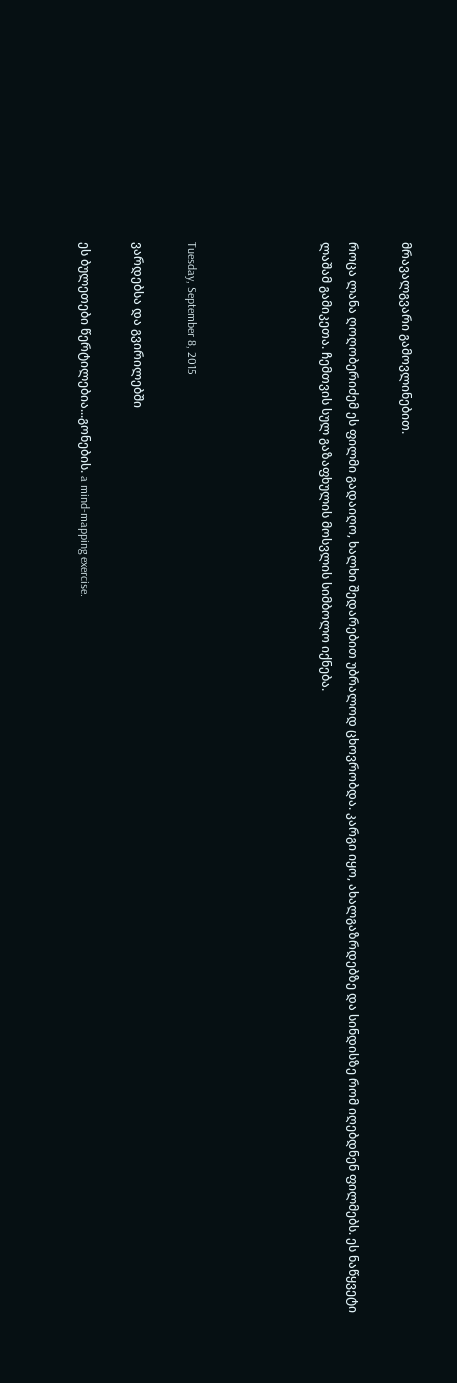მრავალგვარი გამოვლინებით.

როცა ლანა ღოღობერიძემ ეს ფილმი გადაიღო, ხალხი შედარებით უბრალოდ ცხოვრობდა. კარგი იყო, ახალგაზრდებზე და სინდისზე რომ იღებდნენ ფილმებს. ეს ნაწყვეტი ლაშამ გამიკეთა. ჩემთვის სულ გაზაფხულის მოსვლის სიმბოლო იქნება.




Tuesday, September 8, 2015

ვარდებსა და გვირილებში

ეს ბულეთები წერტილებია...გონების. a mind-mapping exercise.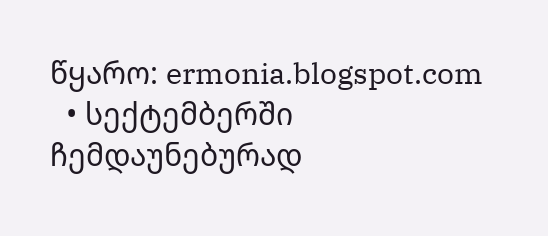წყარო: ermonia.blogspot.com
  • სექტემბერში ჩემდაუნებურად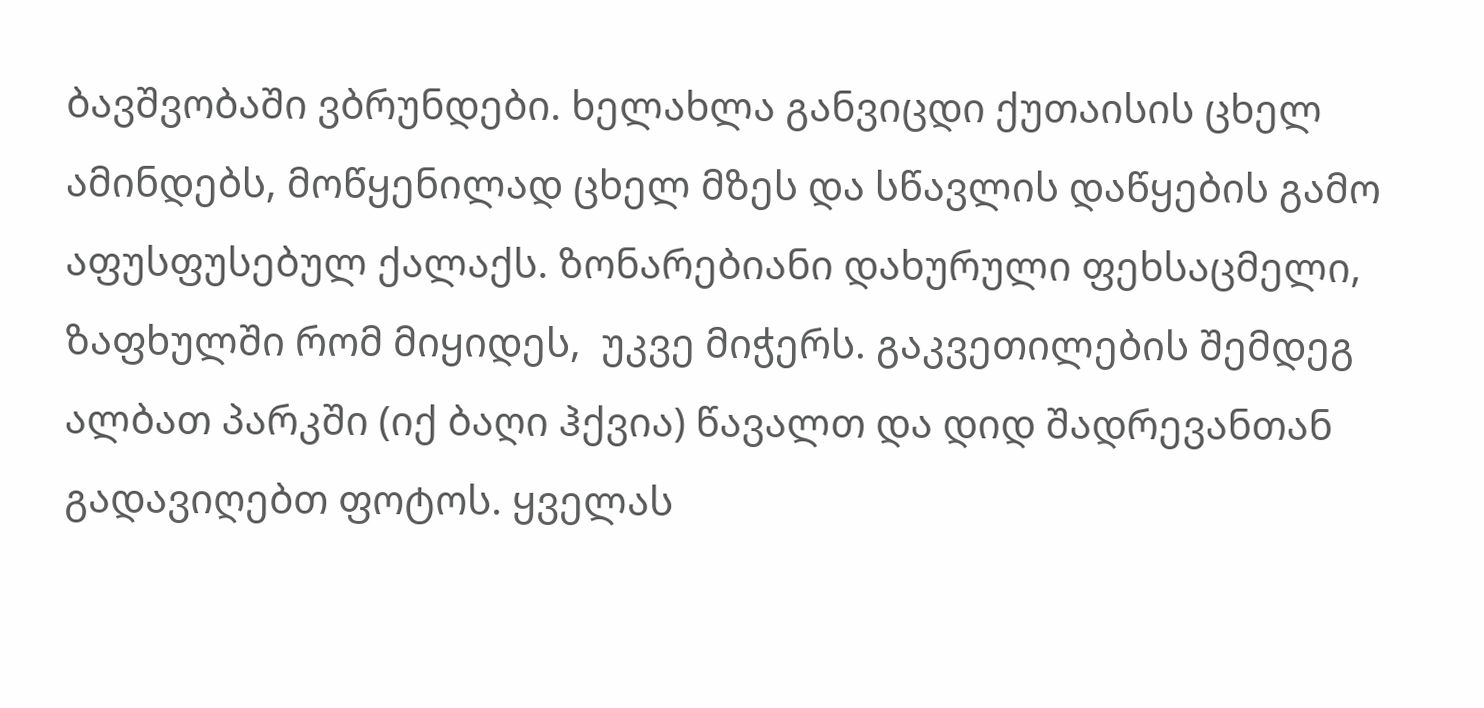ბავშვობაში ვბრუნდები. ხელახლა განვიცდი ქუთაისის ცხელ ამინდებს, მოწყენილად ცხელ მზეს და სწავლის დაწყების გამო აფუსფუსებულ ქალაქს. ზონარებიანი დახურული ფეხსაცმელი, ზაფხულში რომ მიყიდეს,  უკვე მიჭერს. გაკვეთილების შემდეგ ალბათ პარკში (იქ ბაღი ჰქვია) წავალთ და დიდ შადრევანთან გადავიღებთ ფოტოს. ყველას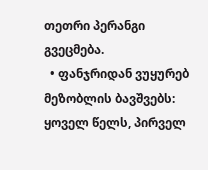თეთრი პერანგი გვეცმება.
  • ფანჯრიდან ვუყურებ მეზობლის ბავშვებს: ყოველ წელს, პირველ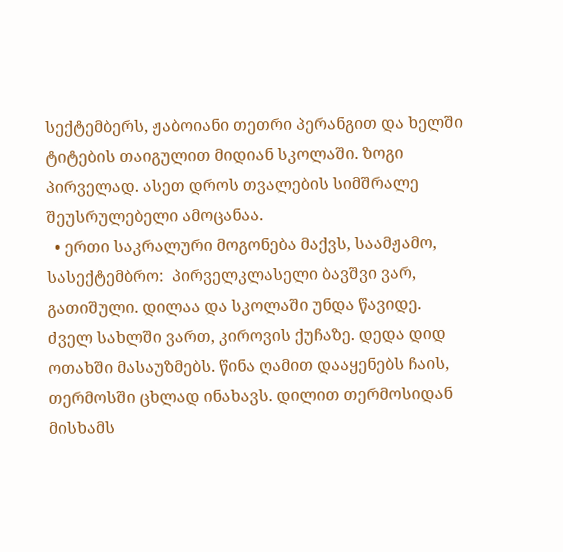სექტემბერს, ჟაბოიანი თეთრი პერანგით და ხელში ტიტების თაიგულით მიდიან სკოლაში. ზოგი პირველად. ასეთ დროს თვალების სიმშრალე შეუსრულებელი ამოცანაა.
  • ერთი საკრალური მოგონება მაქვს, საამჟამო, სასექტემბრო:  პირველკლასელი ბავშვი ვარ, გათიშული. დილაა და სკოლაში უნდა წავიდე. ძველ სახლში ვართ, კიროვის ქუჩაზე. დედა დიდ ოთახში მასაუზმებს. წინა ღამით დააყენებს ჩაის, თერმოსში ცხლად ინახავს. დილით თერმოსიდან მისხამს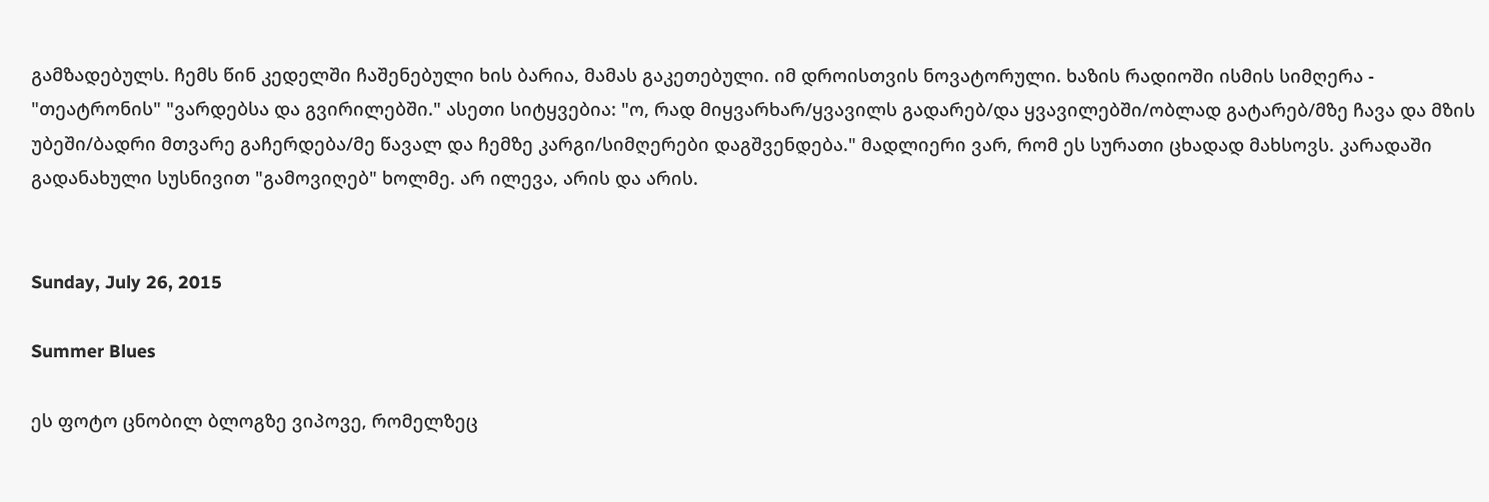გამზადებულს. ჩემს წინ კედელში ჩაშენებული ხის ბარია, მამას გაკეთებული. იმ დროისთვის ნოვატორული. ხაზის რადიოში ისმის სიმღერა -  "თეატრონის" "ვარდებსა და გვირილებში." ასეთი სიტყვებია: "ო, რად მიყვარხარ/ყვავილს გადარებ/და ყვავილებში/ობლად გატარებ/მზე ჩავა და მზის უბეში/ბადრი მთვარე გაჩერდება/მე წავალ და ჩემზე კარგი/სიმღერები დაგშვენდება." მადლიერი ვარ, რომ ეს სურათი ცხადად მახსოვს. კარადაში გადანახული სუსნივით "გამოვიღებ" ხოლმე. არ ილევა, არის და არის.


Sunday, July 26, 2015

Summer Blues

ეს ფოტო ცნობილ ბლოგზე ვიპოვე, რომელზეც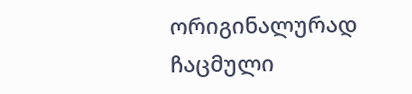ორიგინალურად ჩაცმული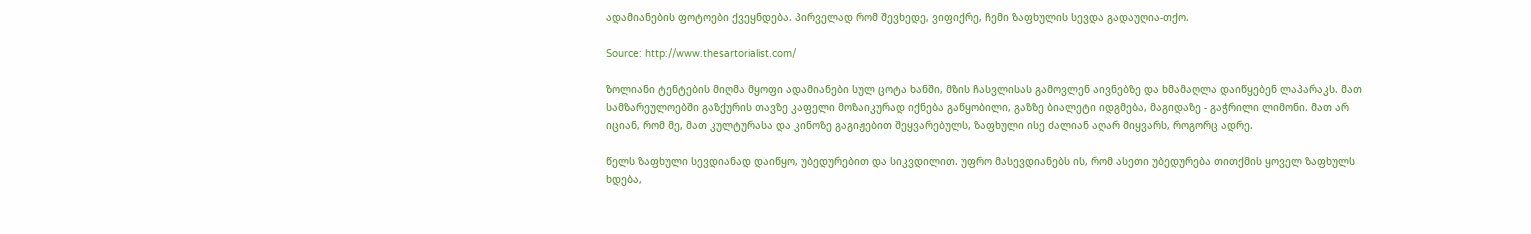ადამიანების ფოტოები ქვეყნდება. პირველად რომ შევხედე, ვიფიქრე, ჩემი ზაფხულის სევდა გადაუღია-თქო.

Source: http://www.thesartorialist.com/

ზოლიანი ტენტების მიღმა მყოფი ადამიანები სულ ცოტა ხანში, მზის ჩასვლისას გამოვლენ აივნებზე და ხმამაღლა დაიწყებენ ლაპარაკს. მათ სამზარეულოებში გაზქურის თავზე კაფელი მოზაიკურად იქნება გაწყობილი, გაზზე ბიალეტი იდგმება, მაგიდაზე - გაჭრილი ლიმონი. მათ არ იციან, რომ მე, მათ კულტურასა და კინოზე გაგიჟებით შეყვარებულს, ზაფხული ისე ძალიან აღარ მიყვარს, როგორც ადრე.

წელს ზაფხული სევდიანად დაიწყო, უბედურებით და სიკვდილით. უფრო მასევდიანებს ის, რომ ასეთი უბედურება თითქმის ყოველ ზაფხულს ხდება,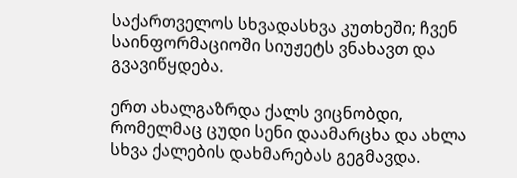საქართველოს სხვადასხვა კუთხეში; ჩვენ საინფორმაციოში სიუჟეტს ვნახავთ და გვავიწყდება.

ერთ ახალგაზრდა ქალს ვიცნობდი, რომელმაც ცუდი სენი დაამარცხა და ახლა სხვა ქალების დახმარებას გეგმავდა.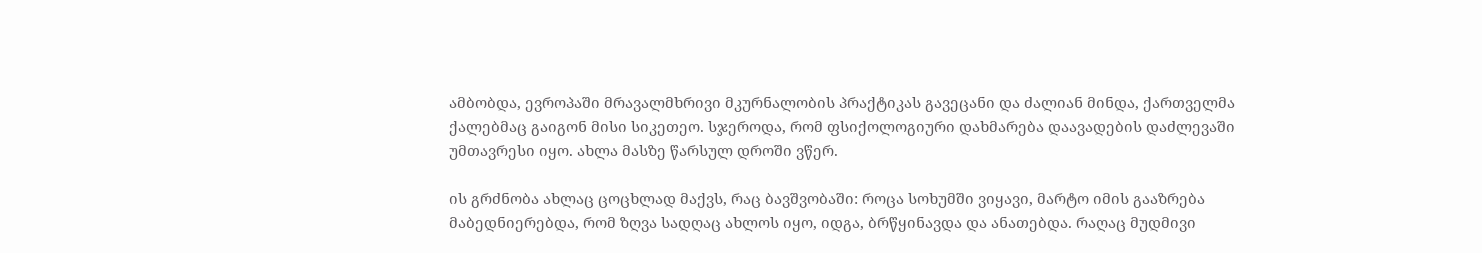ამბობდა, ევროპაში მრავალმხრივი მკურნალობის პრაქტიკას გავეცანი და ძალიან მინდა, ქართველმა ქალებმაც გაიგონ მისი სიკეთეო. სჯეროდა, რომ ფსიქოლოგიური დახმარება დაავადების დაძლევაში უმთავრესი იყო. ახლა მასზე წარსულ დროში ვწერ.

ის გრძნობა ახლაც ცოცხლად მაქვს, რაც ბავშვობაში: როცა სოხუმში ვიყავი, მარტო იმის გააზრება მაბედნიერებდა, რომ ზღვა სადღაც ახლოს იყო, იდგა, ბრწყინავდა და ანათებდა. რაღაც მუდმივი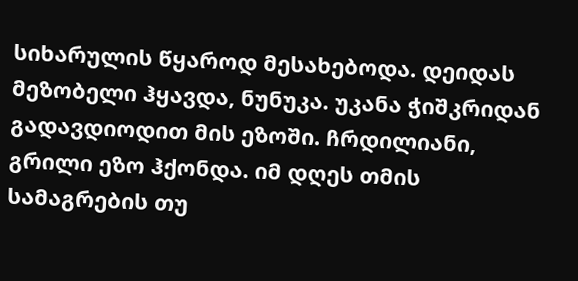სიხარულის წყაროდ მესახებოდა. დეიდას მეზობელი ჰყავდა, ნუნუკა. უკანა ჭიშკრიდან გადავდიოდით მის ეზოში. ჩრდილიანი, გრილი ეზო ჰქონდა. იმ დღეს თმის სამაგრების თუ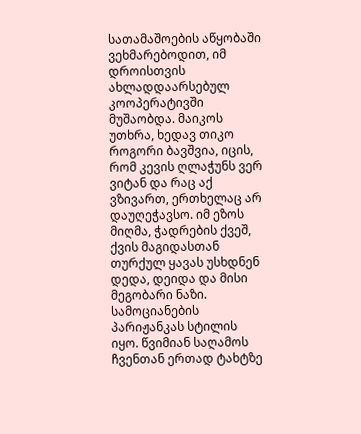სათამაშოების აწყობაში ვეხმარებოდით, იმ დროისთვის ახლადდაარსებულ კოოპერატივში მუშაობდა. მაიკოს უთხრა, ხედავ თიკო როგორი ბავშვია, იცის, რომ კევის ღლაჭუნს ვერ ვიტან და რაც აქ ვზივართ, ერთხელაც არ დაუღეჭავსო. იმ ეზოს მიღმა, ჭადრების ქვეშ, ქვის მაგიდასთან თურქულ ყავას უსხდნენ დედა, დეიდა და მისი მეგობარი ნაზი. სამოციანების პარიჟანკას სტილის იყო. წვიმიან საღამოს ჩვენთან ერთად ტახტზე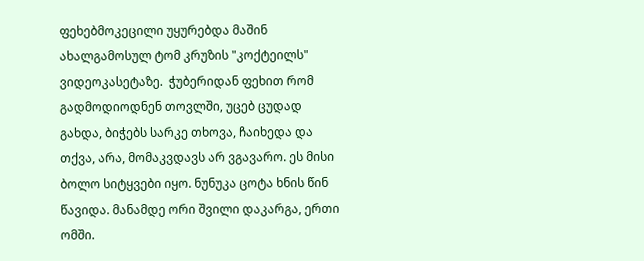ფეხებმოკეცილი უყურებდა მაშინ ახალგამოსულ ტომ კრუზის "კოქტეილს" ვიდეოკასეტაზე.  ჭუბერიდან ფეხით რომ გადმოდიოდნენ თოვლში, უცებ ცუდად გახდა, ბიჭებს სარკე თხოვა, ჩაიხედა და თქვა, არა, მომაკვდავს არ ვგავარო. ეს მისი ბოლო სიტყვები იყო. ნუნუკა ცოტა ხნის წინ წავიდა. მანამდე ორი შვილი დაკარგა, ერთი ომში.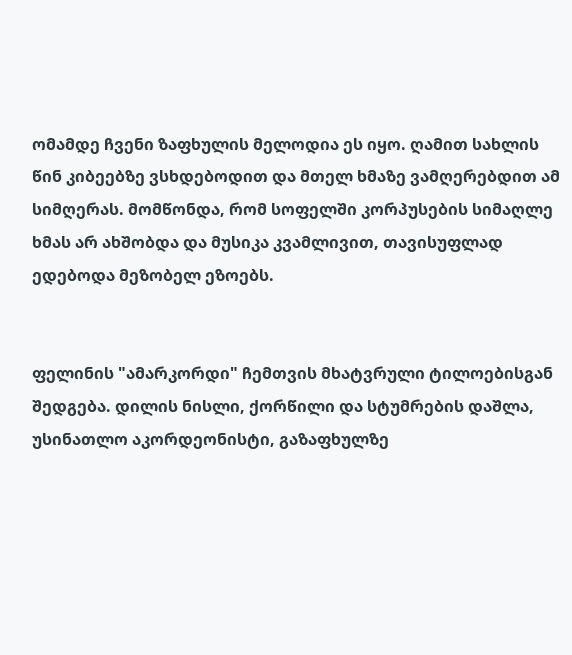ომამდე ჩვენი ზაფხულის მელოდია ეს იყო. ღამით სახლის წინ კიბეებზე ვსხდებოდით და მთელ ხმაზე ვამღერებდით ამ სიმღერას. მომწონდა, რომ სოფელში კორპუსების სიმაღლე ხმას არ ახშობდა და მუსიკა კვამლივით, თავისუფლად ედებოდა მეზობელ ეზოებს.


ფელინის "ამარკორდი" ჩემთვის მხატვრული ტილოებისგან შედგება. დილის ნისლი, ქორწილი და სტუმრების დაშლა, უსინათლო აკორდეონისტი, გაზაფხულზე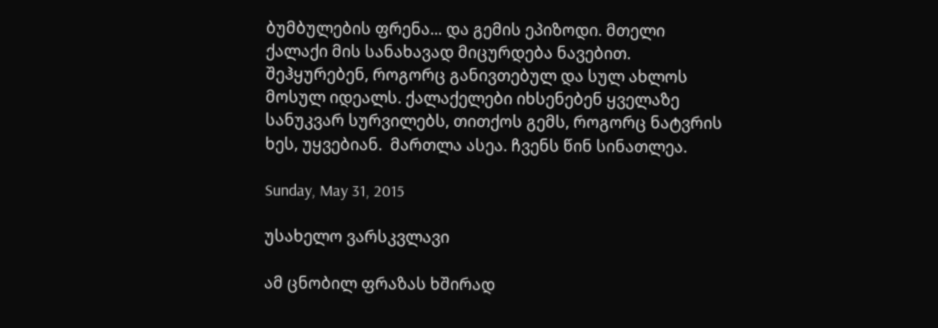ბუმბულების ფრენა... და გემის ეპიზოდი. მთელი ქალაქი მის სანახავად მიცურდება ნავებით. შეჰყურებენ, როგორც განივთებულ და სულ ახლოს მოსულ იდეალს. ქალაქელები იხსენებენ ყველაზე სანუკვარ სურვილებს, თითქოს გემს, როგორც ნატვრის ხეს, უყვებიან.  მართლა ასეა. ჩვენს წინ სინათლეა.

Sunday, May 31, 2015

უსახელო ვარსკვლავი

ამ ცნობილ ფრაზას ხშირად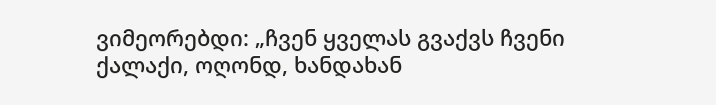ვიმეორებდი: „ჩვენ ყველას გვაქვს ჩვენი ქალაქი, ოღონდ, ხანდახან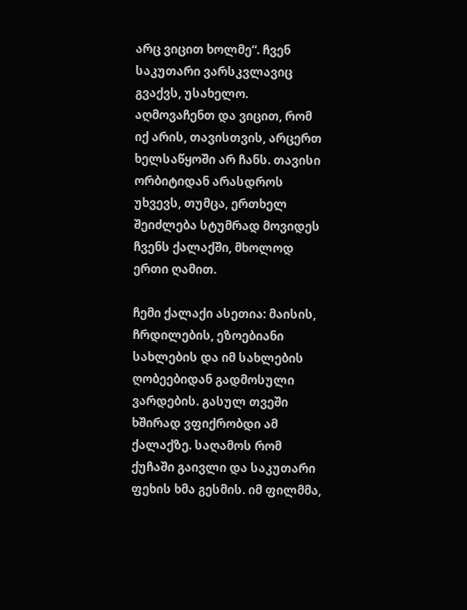არც ვიცით ხოლმე“. ჩვენ საკუთარი ვარსკვლავიც გვაქვს, უსახელო. აღმოვაჩენთ და ვიცით, რომ იქ არის, თავისთვის, არცერთ ხელსაწყოში არ ჩანს. თავისი ორბიტიდან არასდროს უხვევს, თუმცა, ერთხელ შეიძლება სტუმრად მოვიდეს ჩვენს ქალაქში, მხოლოდ ერთი ღამით.

ჩემი ქალაქი ასეთია: მაისის, ჩრდილების, ეზოებიანი სახლების და იმ სახლების ღობეებიდან გადმოსული ვარდების. გასულ თვეში ხშირად ვფიქრობდი ამ ქალაქზე. საღამოს რომ ქუჩაში გაივლი და საკუთარი ფეხის ხმა გესმის. იმ ფილმმა,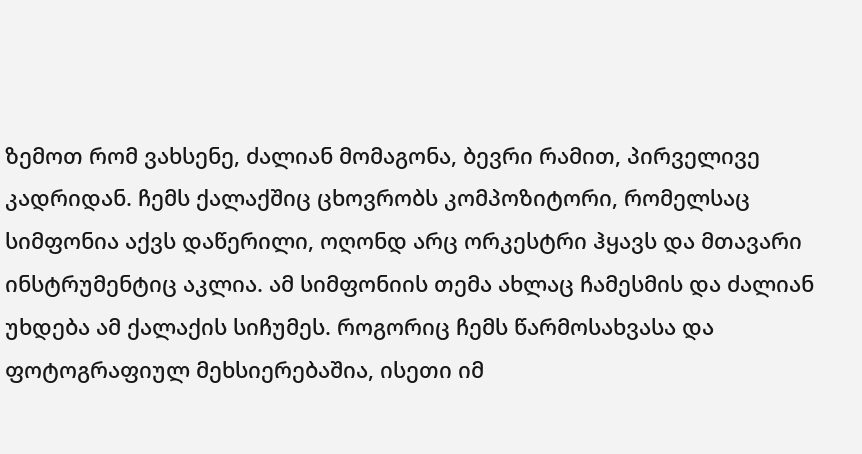ზემოთ რომ ვახსენე, ძალიან მომაგონა, ბევრი რამით, პირველივე კადრიდან. ჩემს ქალაქშიც ცხოვრობს კომპოზიტორი, რომელსაც სიმფონია აქვს დაწერილი, ოღონდ არც ორკესტრი ჰყავს და მთავარი ინსტრუმენტიც აკლია. ამ სიმფონიის თემა ახლაც ჩამესმის და ძალიან უხდება ამ ქალაქის სიჩუმეს. როგორიც ჩემს წარმოსახვასა და ფოტოგრაფიულ მეხსიერებაშია, ისეთი იმ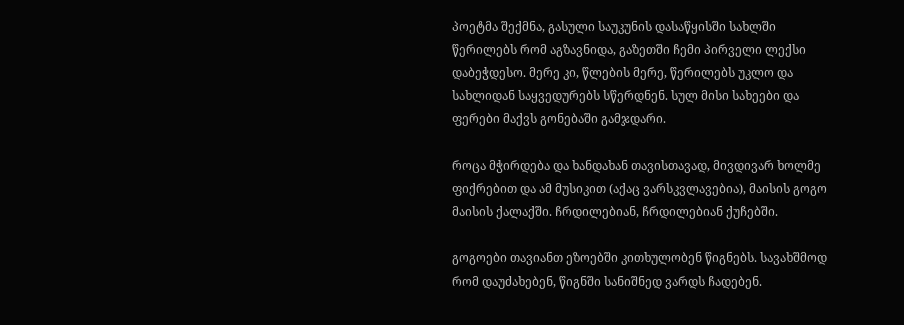პოეტმა შექმნა, გასული საუკუნის დასაწყისში სახლში წერილებს რომ აგზავნიდა, გაზეთში ჩემი პირველი ლექსი დაბეჭდესო. მერე კი, წლების მერე, წერილებს უკლო და სახლიდან საყვედურებს სწერდნენ. სულ მისი სახეები და ფერები მაქვს გონებაში გამჯდარი.

როცა მჭირდება და ხანდახან თავისთავად, მივდივარ ხოლმე ფიქრებით და ამ მუსიკით (აქაც ვარსკვლავებია), მაისის გოგო მაისის ქალაქში. ჩრდილებიან, ჩრდილებიან ქუჩებში.

გოგოები თავიანთ ეზოებში კითხულობენ წიგნებს. სავახშმოდ რომ დაუძახებენ, წიგნში სანიშნედ ვარდს ჩადებენ.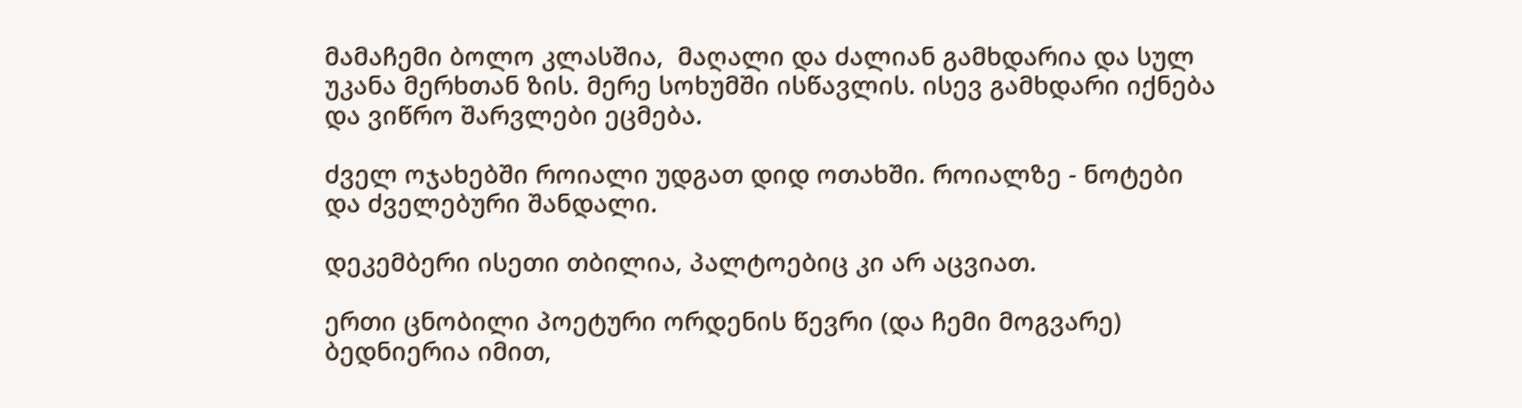მამაჩემი ბოლო კლასშია,  მაღალი და ძალიან გამხდარია და სულ უკანა მერხთან ზის. მერე სოხუმში ისწავლის. ისევ გამხდარი იქნება და ვიწრო შარვლები ეცმება.

ძველ ოჯახებში როიალი უდგათ დიდ ოთახში. როიალზე - ნოტები და ძველებური შანდალი.

დეკემბერი ისეთი თბილია, პალტოებიც კი არ აცვიათ.

ერთი ცნობილი პოეტური ორდენის წევრი (და ჩემი მოგვარე) ბედნიერია იმით,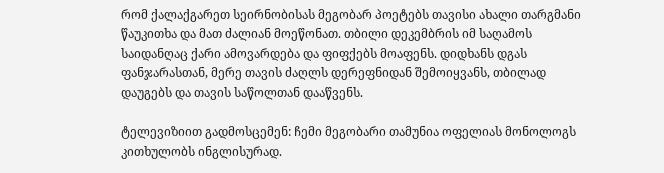რომ ქალაქგარეთ სეირნობისას მეგობარ პოეტებს თავისი ახალი თარგმანი წაუკითხა და მათ ძალიან მოეწონათ. თბილი დეკემბრის იმ საღამოს საიდანღაც ქარი ამოვარდება და ფიფქებს მოაფენს. დიდხანს დგას ფანჯარასთან, მერე თავის ძაღლს დერეფნიდან შემოიყვანს, თბილად დაუგებს და თავის საწოლთან დააწვენს.

ტელევიზიით გადმოსცემენ: ჩემი მეგობარი თამუნია ოფელიას მონოლოგს კითხულობს ინგლისურად.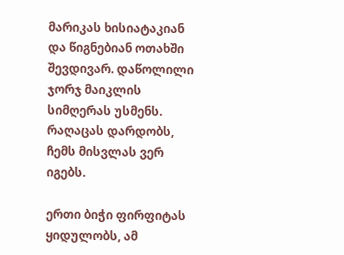მარიკას ხისიატაკიან და წიგნებიან ოთახში შევდივარ. დაწოლილი ჯორჯ მაიკლის სიმღერას უსმენს. რაღაცას დარდობს, ჩემს მისვლას ვერ იგებს.

ერთი ბიჭი ფირფიტას ყიდულობს, ამ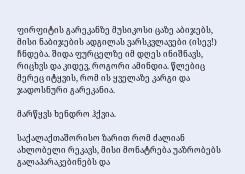ფირფიტის გარეკანზე მუსიკოსი ცაზე აბიჯებს, მისი ნაბიჯების ადგილას ვარსკვლავები (ისევ!) ჩნდება. შიდა ფურცელზე იმ დღეს ინიშნავს, რიცხვს და კიდევ, როგორი ამინდია. წლებიც მერეც იტყვის, რომ ის ყველაზე კარგი და ჯადოსნური გარეკანია.

მარწყვს ხენდრო ჰქვია.

საქალაქთაშორისო ზარით რომ ძალიან ახლობელი რეკავს, მისი მონატრება უაზრობებს გალაპარაკებინებს და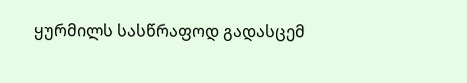ყურმილს სასწრაფოდ გადასცემ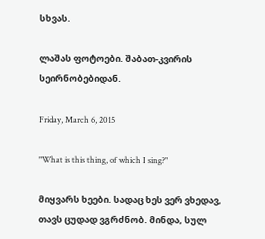სხვას.

ლაშას ფოტოები. შაბათ-კვირის სეირნობებიდან.

Friday, March 6, 2015

"What is this thing, of which I sing?"

მიყვარს ხეები. სადაც ხეს ვერ ვხედავ, თავს ცუდად ვგრძნობ. მინდა, სულ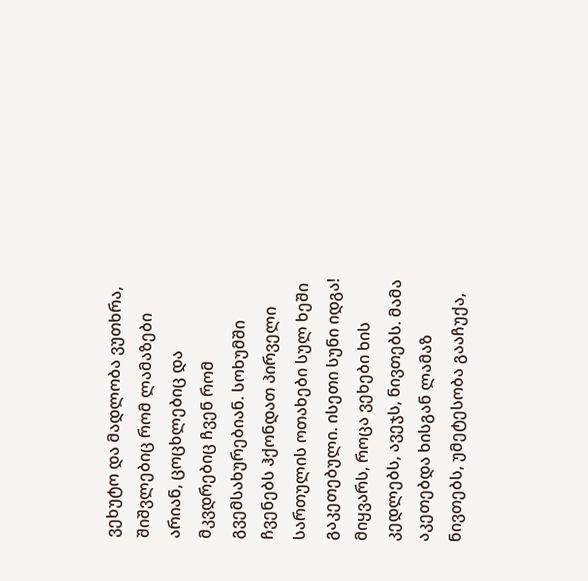ვეხუტო და მადლობა ვუთხრა, შიშვლებიც რომ ლამაზები არიან, ცოცხლებიც და მკვდრებიც ჩვენ რომ გვემსახურებიან. სოხუმში ჩვენებს ჰქონდათ პირველი სართულის ოთახები სულ ხეში გაკეთებული. ისეთი სუნი იდგა! მიყვარს, როცა ვეხები ხის კედლებს, ავეჯს, ნივთებს. მამა აკეთებდა ხისგან ლამაზ ნივთებს, უმეტესობა გააჩუქა,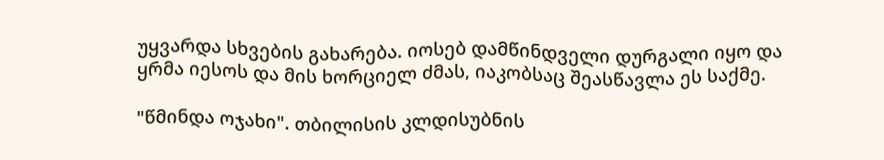უყვარდა სხვების გახარება. იოსებ დამწინდველი დურგალი იყო და ყრმა იესოს და მის ხორციელ ძმას, იაკობსაც შეასწავლა ეს საქმე.

"წმინდა ოჯახი". თბილისის კლდისუბნის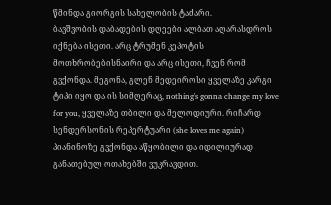წმინდა გიორგის სახელობის ტაძარი.
ბავშვობის დაბადების დღეები ალბათ აღარასდროს იქნება ისეთი. არც ტრუმენ კეპოტის მოთხრობებისნაირი და არც ისეთი, ჩვენ რომ გვქონდა. მეგონა, გლენ მედეიროსი ყველაზე კარგი ტიპი იყო და ის სიმღერაც, nothing's gonna change my love for you, ყველაზე თბილი და მელოდიური. რიჩარდ სენდერსონის რეპერტუარი (she loves me again) პიანინოზე გვქონდა აწყობილი და იდილიურად განათებულ ოთახებში ვუკრავდით.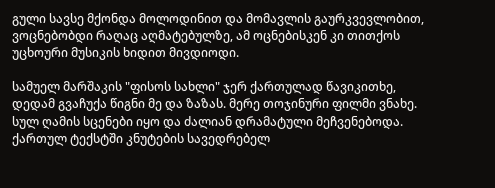გული სავსე მქონდა მოლოდინით და მომავლის გაურკვევლობით, ვოცნებობდი რაღაც აღმატებულზე, ამ ოცნებისკენ კი თითქოს უცხოური მუსიკის ხიდით მივდიოდი.

სამუელ მარშაკის "ფისოს სახლი" ჯერ ქართულად წავიკითხე, დედამ გვაჩუქა წიგნი მე და ზაზას. მერე თოჯინური ფილმი ვნახე. სულ ღამის სცენები იყო და ძალიან დრამატული მეჩვენებოდა. ქართულ ტექსტში კნუტების სავედრებელ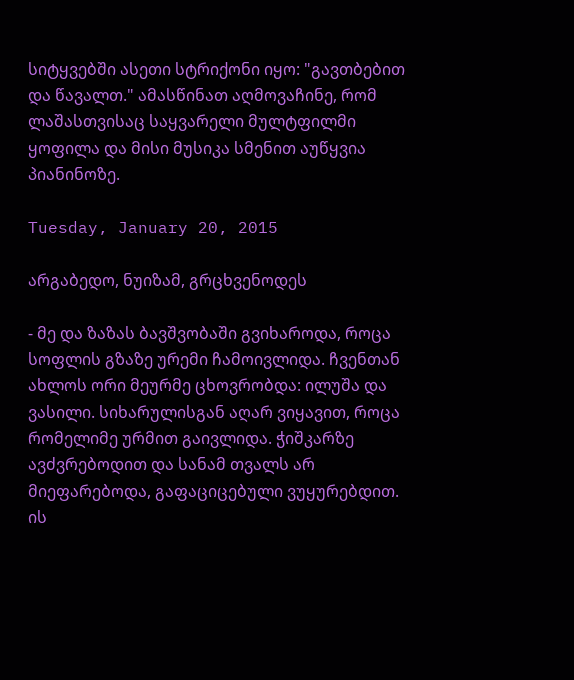სიტყვებში ასეთი სტრიქონი იყო: "გავთბებით და წავალთ." ამასწინათ აღმოვაჩინე, რომ ლაშასთვისაც საყვარელი მულტფილმი ყოფილა და მისი მუსიკა სმენით აუწყვია პიანინოზე.

Tuesday, January 20, 2015

არგაბედო, ნუიზამ, გრცხვენოდეს

- მე და ზაზას ბავშვობაში გვიხაროდა, როცა სოფლის გზაზე ურემი ჩამოივლიდა. ჩვენთან ახლოს ორი მეურმე ცხოვრობდა: ილუშა და ვასილი. სიხარულისგან აღარ ვიყავით, როცა რომელიმე ურმით გაივლიდა. ჭიშკარზე ავძვრებოდით და სანამ თვალს არ მიეფარებოდა, გაფაციცებული ვუყურებდით. ის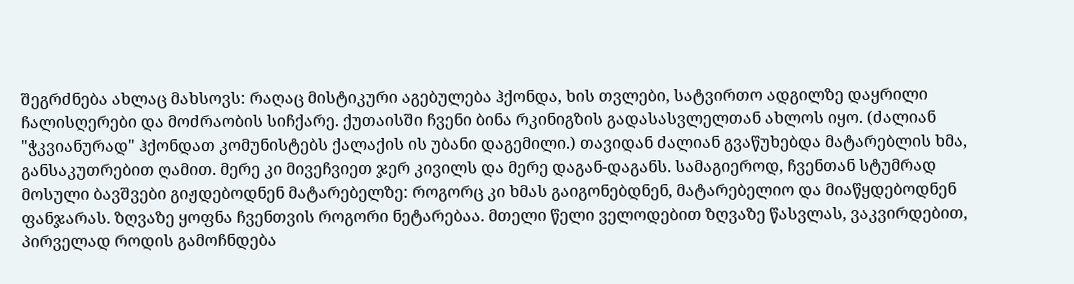შეგრძნება ახლაც მახსოვს: რაღაც მისტიკური აგებულება ჰქონდა, ხის თვლები, სატვირთო ადგილზე დაყრილი ჩალისღერები და მოძრაობის სიჩქარე. ქუთაისში ჩვენი ბინა რკინიგზის გადასასვლელთან ახლოს იყო. (ძალიან "ჭკვიანურად" ჰქონდათ კომუნისტებს ქალაქის ის უბანი დაგემილი.) თავიდან ძალიან გვაწუხებდა მატარებლის ხმა, განსაკუთრებით ღამით. მერე კი მივეჩვიეთ ჯერ კივილს და მერე დაგან-დაგანს. სამაგიეროდ, ჩვენთან სტუმრად მოსული ბავშვები გიჟდებოდნენ მატარებელზე: როგორც კი ხმას გაიგონებდნენ, მატარებელიო და მიაწყდებოდნენ ფანჯარას. ზღვაზე ყოფნა ჩვენთვის როგორი ნეტარებაა. მთელი წელი ველოდებით ზღვაზე წასვლას, ვაკვირდებით, პირველად როდის გამოჩნდება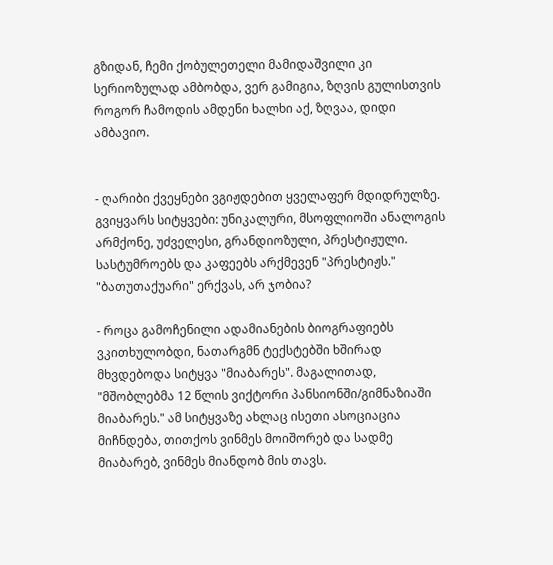გზიდან, ჩემი ქობულეთელი მამიდაშვილი კი სერიოზულად ამბობდა, ვერ გამიგია, ზღვის გულისთვის როგორ ჩამოდის ამდენი ხალხი აქ, ზღვაა, დიდი ამბავიო.


- ღარიბი ქვეყნები ვგიჟდებით ყველაფერ მდიდრულზე. გვიყვარს სიტყვები: უნიკალური, მსოფლიოში ანალოგის არმქონე, უძველესი, გრანდიოზული, პრესტიჟული. სასტუმროებს და კაფეებს არქმევენ "პრესტიჟს." "ბათუთაქუარი" ერქვას, არ ჯობია?

- როცა გამოჩენილი ადამიანების ბიოგრაფიებს ვკითხულობდი, ნათარგმნ ტექსტებში ხშირად მხვდებოდა სიტყვა "მიაბარეს". მაგალითად, "მშობლებმა 12 წლის ვიქტორი პანსიონში/გიმნაზიაში მიაბარეს." ამ სიტყვაზე ახლაც ისეთი ასოციაცია მიჩნდება, თითქოს ვინმეს მოიშორებ და სადმე მიაბარებ, ვინმეს მიანდობ მის თავს.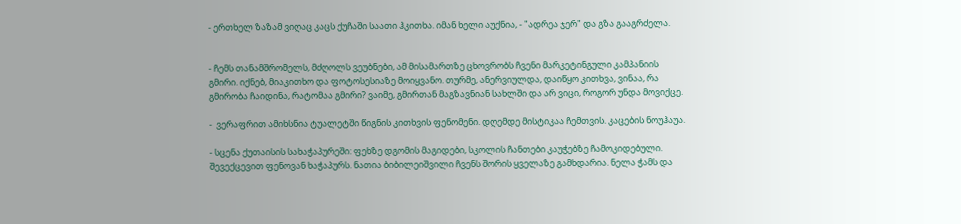- ერთხელ ზაზამ ვიღაც კაცს ქუჩაში საათი ჰკითხა. იმან ხელი აუქნია, - "ადრეა ჯერ" და გზა გააგრძელა.


- ჩემს თანამშრომელს, მძღოლს ვეუბნები, ამ მისამართზე ცხოვრობს ჩვენი მარკეტინგული კამპანიის გმირი. იქნებ, მიაკითხო და ფოტოსესიაზე მოიყვანო. თურმე, ანერვიულდა, დაიწყო კითხვა, ვინაა, რა გმირობა ჩაიდინა, რატომაა გმირი? ვაიმე, გმირთან მაგზავნიან სახლში და არ ვიცი, როგორ უნდა მოვიქცე.

-  ვერაფრით ამიხსნია ტუალეტში წიგნის კითხვის ფენომენი. დღემდე მისტიკაა ჩემთვის. კაცების ნოუჰაუა.

- სცენა ქუთაისის სახაჭაპურეში: ფეხზე დგომის მაგიდები, სკოლის ჩანთები კაუჭებზე ჩამოკიდებული. შევექცევით ფენოვან ხაჭაპურს. ნათია ბიბილეიშვილი ჩვენს შორის ყველაზე გამხდარია. ნელა ჭამს და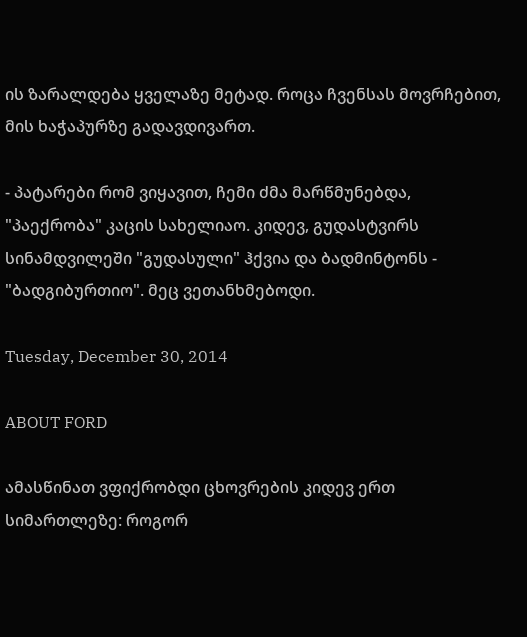ის ზარალდება ყველაზე მეტად. როცა ჩვენსას მოვრჩებით, მის ხაჭაპურზე გადავდივართ.

- პატარები რომ ვიყავით, ჩემი ძმა მარწმუნებდა, "პაექრობა" კაცის სახელიაო. კიდევ, გუდასტვირს სინამდვილეში "გუდასული" ჰქვია და ბადმინტონს - "ბადგიბურთიო". მეც ვეთანხმებოდი.

Tuesday, December 30, 2014

ABOUT FORD

ამასწინათ ვფიქრობდი ცხოვრების კიდევ ერთ სიმართლეზე: როგორ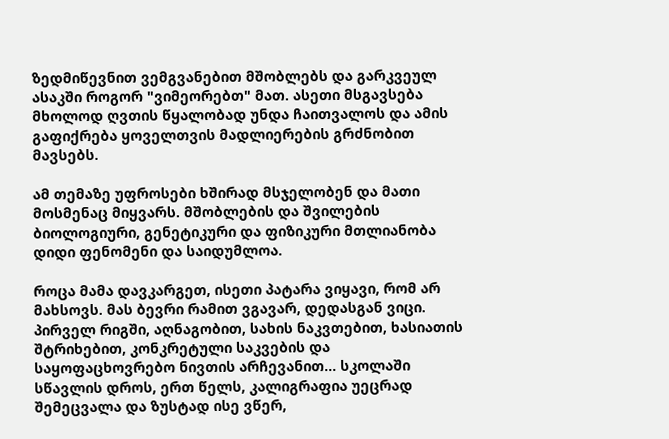ზედმიწევნით ვემგვანებით მშობლებს და გარკვეულ ასაკში როგორ "ვიმეორებთ" მათ. ასეთი მსგავსება მხოლოდ ღვთის წყალობად უნდა ჩაითვალოს და ამის გაფიქრება ყოველთვის მადლიერების გრძნობით მავსებს.

ამ თემაზე უფროსები ხშირად მსჯელობენ და მათი მოსმენაც მიყვარს. მშობლების და შვილების ბიოლოგიური, გენეტიკური და ფიზიკური მთლიანობა დიდი ფენომენი და საიდუმლოა.

როცა მამა დავკარგეთ, ისეთი პატარა ვიყავი, რომ არ მახსოვს. მას ბევრი რამით ვგავარ, დედასგან ვიცი. პირველ რიგში, აღნაგობით, სახის ნაკვთებით, ხასიათის შტრიხებით, კონკრეტული საკვების და საყოფაცხოვრებო ნივთის არჩევანით... სკოლაში სწავლის დროს, ერთ წელს, კალიგრაფია უეცრად შემეცვალა და ზუსტად ისე ვწერ,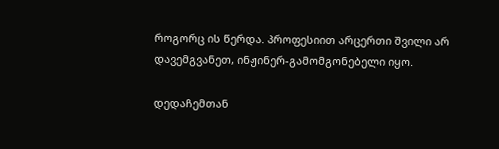როგორც ის წერდა. პროფესიით არცერთი შვილი არ დავემგვანეთ, ინჟინერ-გამომგონებელი იყო.

დედაჩემთან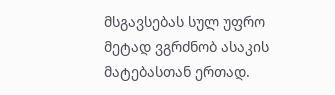მსგავსებას სულ უფრო მეტად ვგრძნობ ასაკის მატებასთან ერთად.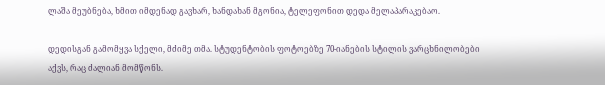ლაშა მეუბნება, ხმით იმდენად გავხარ, ხანდახან მგონია, ტელეფონით დედა მელაპარაკებაო.

დედისგან გამომყვა სქელი, მძიმე თმა. სტუდენტობის ფოტოებზე 70-იანების სტილის ვარცხნილობები აქვს, რაც ძალიან მომწონს.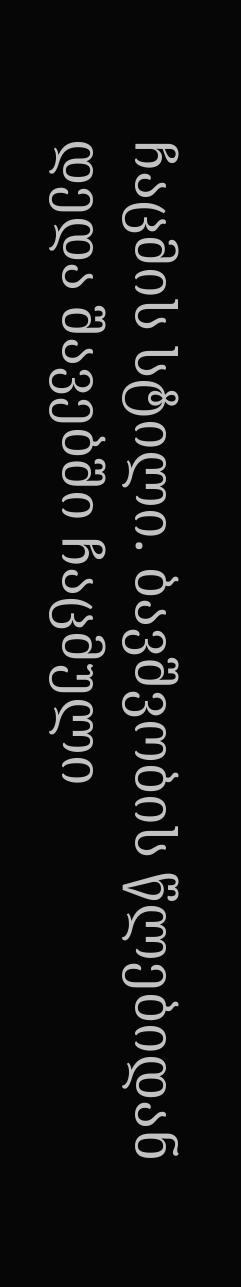ჩაცმის სტილი. ბავშვობის წლებიდან დედა შავებში ჩაცმული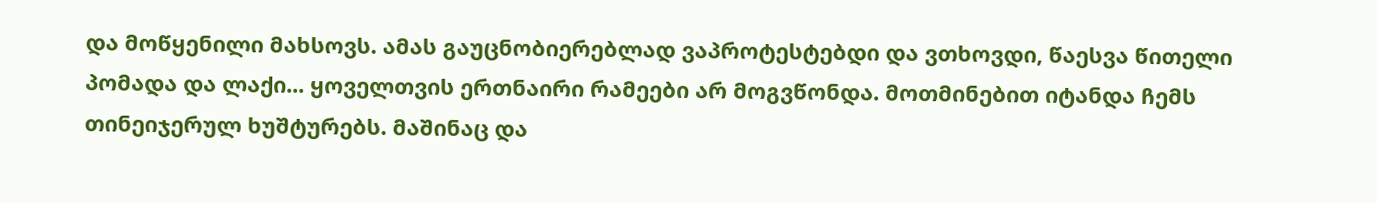და მოწყენილი მახსოვს. ამას გაუცნობიერებლად ვაპროტესტებდი და ვთხოვდი, წაესვა წითელი პომადა და ლაქი... ყოველთვის ერთნაირი რამეები არ მოგვწონდა. მოთმინებით იტანდა ჩემს თინეიჯერულ ხუშტურებს. მაშინაც და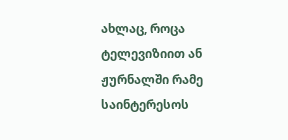ახლაც, როცა ტელევიზიით ან ჟურნალში რამე საინტერესოს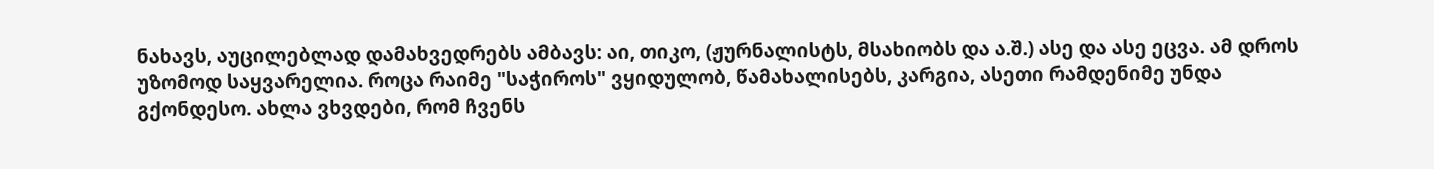ნახავს, აუცილებლად დამახვედრებს ამბავს: აი, თიკო, (ჟურნალისტს, მსახიობს და ა.შ.) ასე და ასე ეცვა. ამ დროს უზომოდ საყვარელია. როცა რაიმე "საჭიროს" ვყიდულობ, წამახალისებს, კარგია, ასეთი რამდენიმე უნდა გქონდესო. ახლა ვხვდები, რომ ჩვენს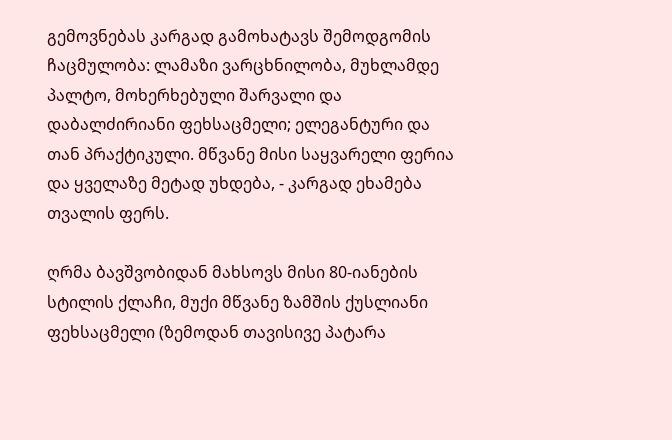გემოვნებას კარგად გამოხატავს შემოდგომის ჩაცმულობა: ლამაზი ვარცხნილობა, მუხლამდე პალტო, მოხერხებული შარვალი და დაბალძირიანი ფეხსაცმელი; ელეგანტური და თან პრაქტიკული. მწვანე მისი საყვარელი ფერია და ყველაზე მეტად უხდება, - კარგად ეხამება თვალის ფერს.

ღრმა ბავშვობიდან მახსოვს მისი 80-იანების სტილის ქლაჩი, მუქი მწვანე ზამშის ქუსლიანი ფეხსაცმელი (ზემოდან თავისივე პატარა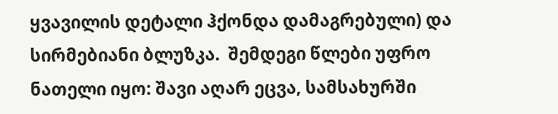ყვავილის დეტალი ჰქონდა დამაგრებული) და სირმებიანი ბლუზკა.  შემდეგი წლები უფრო ნათელი იყო: შავი აღარ ეცვა, სამსახურში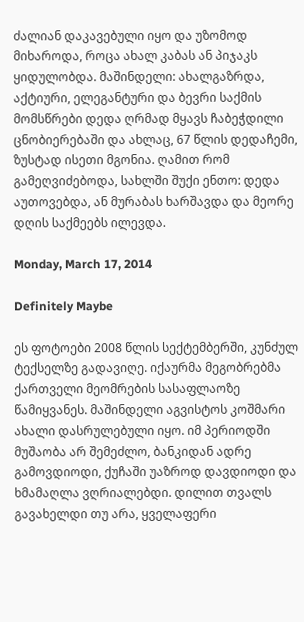ძალიან დაკავებული იყო და უზომოდ მიხაროდა, როცა ახალ კაბას ან პიჯაკს ყიდულობდა. მაშინდელი: ახალგაზრდა, აქტიური, ელეგანტური და ბევრი საქმის მომსწრები დედა ღრმად მყავს ჩაბეჭდილი ცნობიერებაში და ახლაც, 67 წლის დედაჩემი, ზუსტად ისეთი მგონია. ღამით რომ გამეღვიძებოდა, სახლში შუქი ენთო: დედა აუთოვებდა, ან მურაბას ხარშავდა და მეორე დღის საქმეებს ილევდა.

Monday, March 17, 2014

Definitely Maybe

ეს ფოტოები 2008 წლის სექტემბერში, კუნძულ ტექსელზე გადავიღე. იქაურმა მეგობრებმა ქართველი მეომრების სასაფლაოზე წამიყვანეს. მაშინდელი აგვისტოს კოშმარი ახალი დასრულებული იყო. იმ პერიოდში მუშაობა არ შემეძლო, ბანკიდან ადრე გამოვდიოდი, ქუჩაში უაზროდ დავდიოდი და ხმამაღლა ვღრიალებდი. დილით თვალს გავახელდი თუ არა, ყველაფერი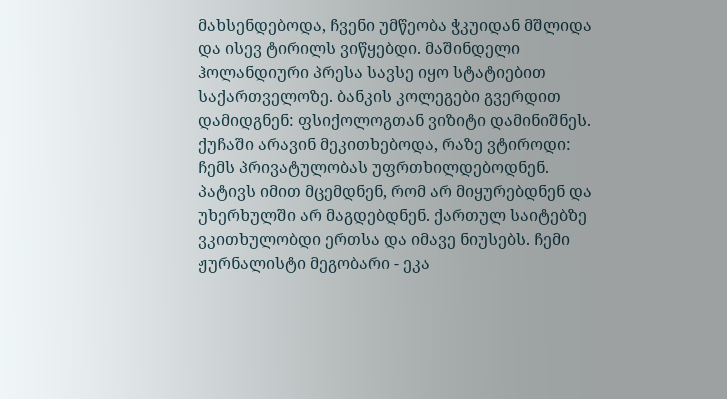მახსენდებოდა, ჩვენი უმწეობა ჭკუიდან მშლიდა და ისევ ტირილს ვიწყებდი. მაშინდელი ჰოლანდიური პრესა სავსე იყო სტატიებით საქართველოზე. ბანკის კოლეგები გვერდით დამიდგნენ: ფსიქოლოგთან ვიზიტი დამინიშნეს. ქუჩაში არავინ მეკითხებოდა, რაზე ვტიროდი: ჩემს პრივატულობას უფრთხილდებოდნენ. პატივს იმით მცემდნენ, რომ არ მიყურებდნენ და უხერხულში არ მაგდებდნენ. ქართულ საიტებზე ვკითხულობდი ერთსა და იმავე ნიუსებს. ჩემი ჟურნალისტი მეგობარი - ეკა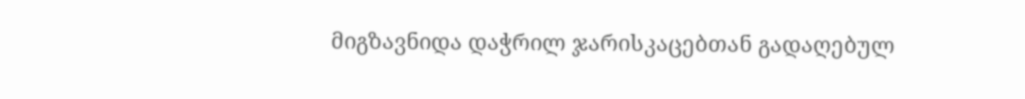მიგზავნიდა დაჭრილ ჯარისკაცებთან გადაღებულ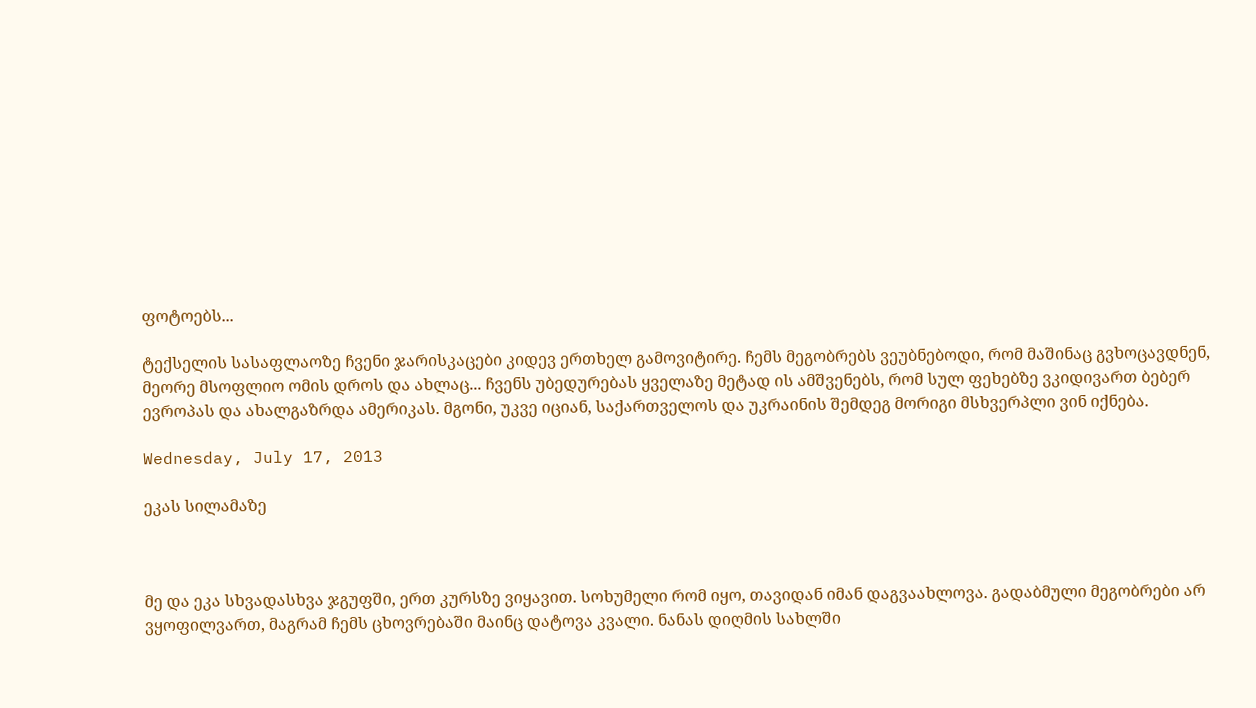ფოტოებს...

ტექსელის სასაფლაოზე ჩვენი ჯარისკაცები კიდევ ერთხელ გამოვიტირე. ჩემს მეგობრებს ვეუბნებოდი, რომ მაშინაც გვხოცავდნენ, მეორე მსოფლიო ომის დროს და ახლაც... ჩვენს უბედურებას ყველაზე მეტად ის ამშვენებს, რომ სულ ფეხებზე ვკიდივართ ბებერ ევროპას და ახალგაზრდა ამერიკას. მგონი, უკვე იციან, საქართველოს და უკრაინის შემდეგ მორიგი მსხვერპლი ვინ იქნება.

Wednesday, July 17, 2013

ეკას სილამაზე



მე და ეკა სხვადასხვა ჯგუფში, ერთ კურსზე ვიყავით. სოხუმელი რომ იყო, თავიდან იმან დაგვაახლოვა. გადაბმული მეგობრები არ ვყოფილვართ, მაგრამ ჩემს ცხოვრებაში მაინც დატოვა კვალი. ნანას დიღმის სახლში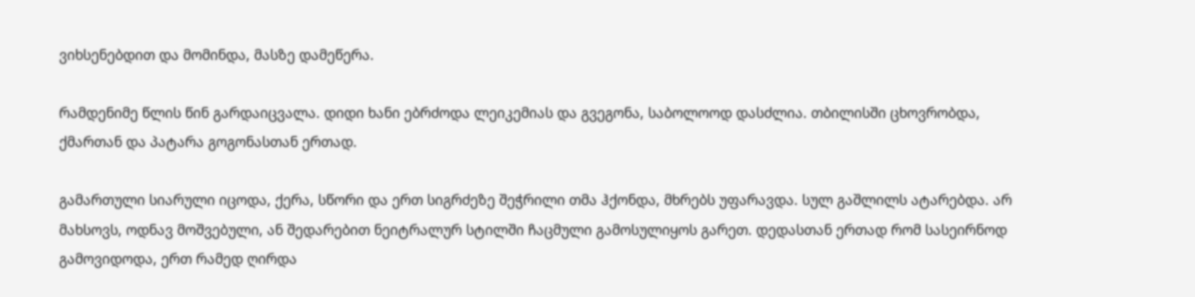ვიხსენებდით და მომინდა, მასზე დამეწერა.

რამდენიმე წლის წინ გარდაიცვალა. დიდი ხანი ებრძოდა ლეიკემიას და გვეგონა, საბოლოოდ დასძლია. თბილისში ცხოვრობდა, ქმართან და პატარა გოგონასთან ერთად.

გამართული სიარული იცოდა, ქერა, სწორი და ერთ სიგრძეზე შეჭრილი თმა ჰქონდა, მხრებს უფარავდა. სულ გაშლილს ატარებდა. არ მახსოვს, ოდნავ მოშვებული, ან შედარებით ნეიტრალურ სტილში ჩაცმული გამოსულიყოს გარეთ. დედასთან ერთად რომ სასეირნოდ გამოვიდოდა, ერთ რამედ ღირდა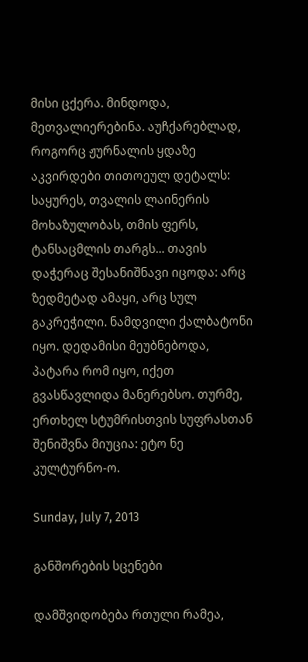მისი ცქერა. მინდოდა, მეთვალიერებინა. აუჩქარებლად, როგორც ჟურნალის ყდაზე აკვირდები თითოეულ დეტალს: საყურეს, თვალის ლაინერის მოხაზულობას, თმის ფერს, ტანსაცმლის თარგს... თავის დაჭერაც შესანიშნავი იცოდა: არც ზედმეტად ამაყი, არც სულ გაკრეჭილი. ნამდვილი ქალბატონი იყო. დედამისი მეუბნებოდა, პატარა რომ იყო, იქეთ გვასწავლიდა მანერებსო. თურმე, ერთხელ სტუმრისთვის სუფრასთან შენიშვნა მიუცია: ეტო ნე კულტურნო-ო.

Sunday, July 7, 2013

განშორების სცენები

დამშვიდობება რთული რამეა,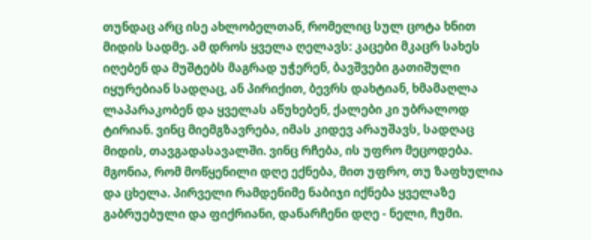თუნდაც არც ისე ახლობელთან, რომელიც სულ ცოტა ხნით მიდის სადმე. ამ დროს ყველა ღელავს: კაცები მკაცრ სახეს იღებენ და მუშტებს მაგრად უჭერენ, ბავშვები გათიშული იყურებიან სადღაც, ან პირიქით, ბევრს დახტიან, ხმამაღლა ლაპარაკობენ და ყველას აწუხებენ, ქალები კი უბრალოდ ტირიან. ვინც მიემგზავრება, იმას კიდევ არაუშავს, სადღაც მიდის, თავგადასავალში. ვინც რჩება, ის უფრო მეცოდება. მგონია, რომ მოწყენილი დღე ექნება, მით უფრო, თუ ზაფხულია და ცხელა. პირველი რამდენიმე ნაბიჯი იქნება ყველაზე გაბრუებული და ფიქრიანი, დანარჩენი დღე - ნელი, ჩუმი.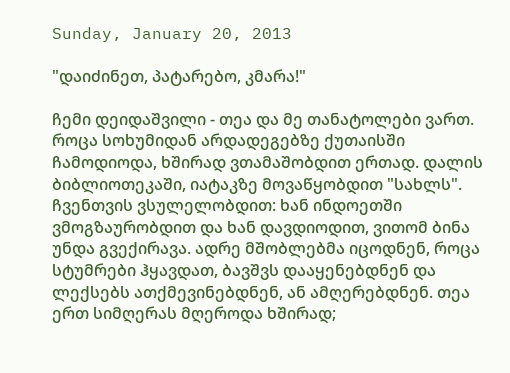Sunday, January 20, 2013

"დაიძინეთ, პატარებო, კმარა!"

ჩემი დეიდაშვილი - თეა და მე თანატოლები ვართ. როცა სოხუმიდან არდადეგებზე ქუთაისში ჩამოდიოდა, ხშირად ვთამაშობდით ერთად. დალის ბიბლიოთეკაში, იატაკზე მოვაწყობდით "სახლს". ჩვენთვის ვსულელობდით: ხან ინდოეთში ვმოგზაურობდით და ხან დავდიოდით, ვითომ ბინა უნდა გვექირავა. ადრე მშობლებმა იცოდნენ, როცა სტუმრები ჰყავდათ, ბავშვს დააყენებდნენ და ლექსებს ათქმევინებდნენ, ან ამღერებდნენ. თეა ერთ სიმღერას მღეროდა ხშირად;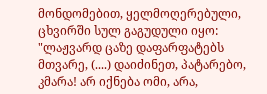მონდომებით, ყელმოღერებული, ცხვირში სულ გაგუდული იყო: "ლაჟვარდ ცაზე დაფარფატებს მთვარე, (....) დაიძინეთ, პატარებო, კმარა! არ იქნება ომი, არა,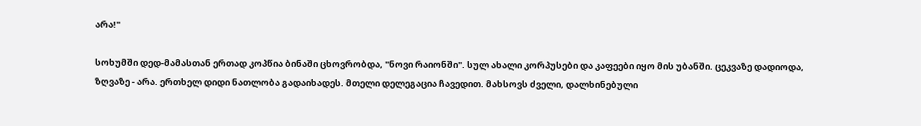არა!"

სოხუმში დედ-მამასთან ერთად კოპწია ბინაში ცხოვრობდა, "ნოვი რაიონში". სულ ახალი კორპუსები და კაფეები იყო მის უბანში. ცეკვაზე დადიოდა, ზღვაზე - არა. ერთხელ დიდი ნათლობა გადაიხადეს. მთელი დელეგაცია ჩავედით. მახსოვს ძველი, დალხინებული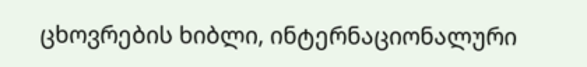ცხოვრების ხიბლი, ინტერნაციონალური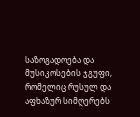საზოგადოება და მუსიკოსების ჯგუფი, რომელიც რუსულ და აფხაზურ სიმღერებს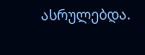ასრულებდა.